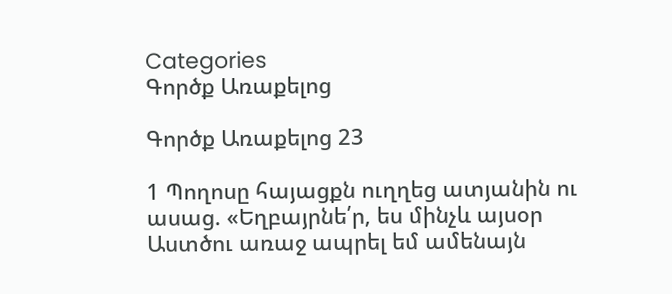Categories
Գործք Առաքելոց

Գործք Առաքելոց 23

1 Պողոսը հայացքն ուղղեց ատյանին ու ասաց. «Եղբայրնե՛ր, ես մինչև այսօր Աստծու առաջ ապրել եմ ամենայն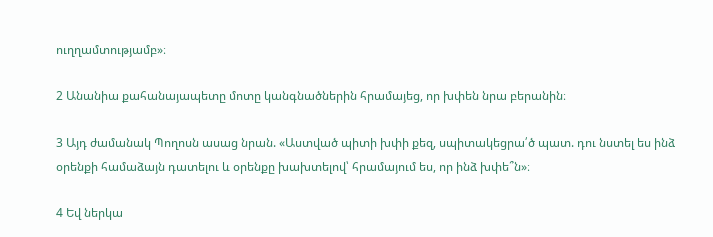ուղղամտությամբ»։

2 Անանիա քահանայապետը մոտը կանգնածներին հրամայեց, որ խփեն նրա բերանին։

3 Այդ ժամանակ Պողոսն ասաց նրան. «Աստված պիտի խփի քեզ, սպիտակեցրա՛ծ պատ. դու նստել ես ինձ օրենքի համաձայն դատելու և օրենքը խախտելով՝ հրամայում ես, որ ինձ խփե՞ն»։

4 Եվ ներկա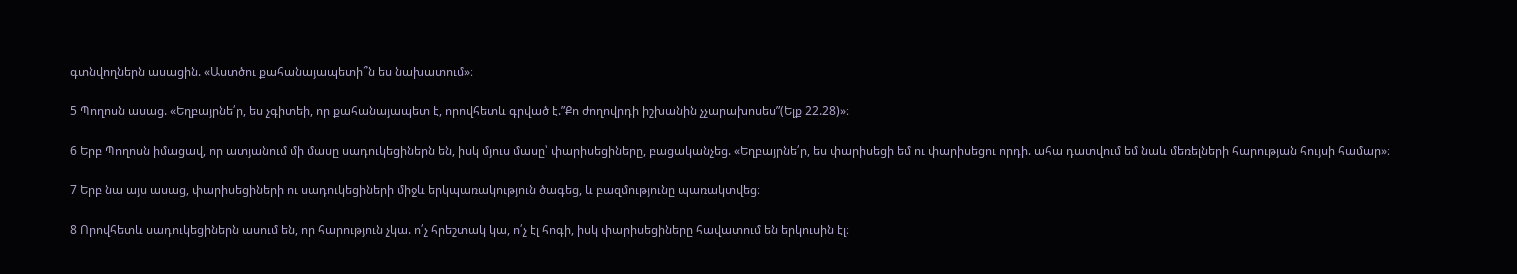գտնվողներն ասացին. «Աստծու քահանայապետի՞ն ես նախատում»։

5 Պողոսն ասաց. «Եղբայրնե՛ր, ես չգիտեի, որ քահանայապետ է, որովհետև գրված է.”Քո ժողովրդի իշխանին չչարախոսես”(Ելք 22.28)»։

6 Երբ Պողոսն իմացավ, որ ատյանում մի մասը սադուկեցիներն են, իսկ մյուս մասը՝ փարիսեցիները, բացականչեց. «Եղբայրնե՛ր, ես փարիսեցի եմ ու փարիսեցու որդի. ահա դատվում եմ նաև մեռելների հարության հույսի համար»։

7 Երբ նա այս ասաց, փարիսեցիների ու սադուկեցիների միջև երկպառակություն ծագեց, և բազմությունը պառակտվեց։

8 Որովհետև սադուկեցիներն ասում են, որ հարություն չկա. ո՛չ հրեշտակ կա, ո՛չ էլ հոգի, իսկ փարիսեցիները հավատում են երկուսին էլ։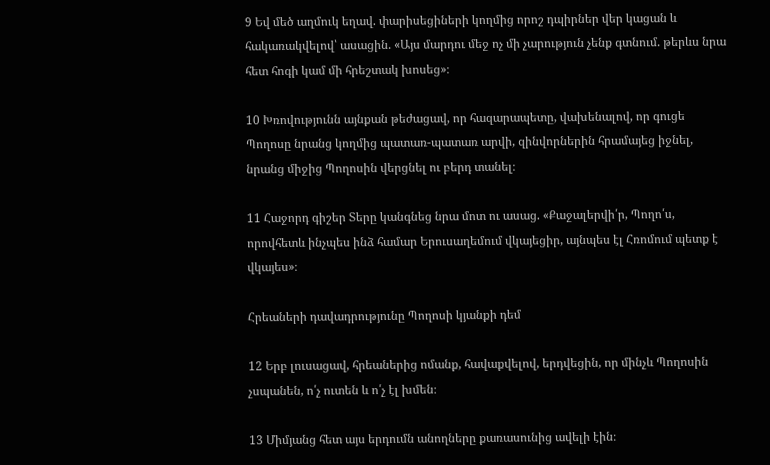9 Եվ մեծ աղմուկ եղավ. փարիսեցիների կողմից որոշ դպիրներ վեր կացան և հակառակվելով՝ ասացին. «Այս մարդու մեջ ոչ մի չարություն չենք գտնում. թերևս նրա հետ հոգի կամ մի հրեշտակ խոսեց»։

10 Խռովությունն այնքան թեժացավ, որ հազարապետը, վախենալով, որ գուցե Պողոսը նրանց կողմից պատառ-պատառ արվի, զինվորներին հրամայեց իջնել, նրանց միջից Պողոսին վերցնել ու բերդ տանել։

11 Հաջորդ գիշեր Տերը կանգնեց նրա մոտ ու ասաց. «Քաջալերվի՛ր, Պողո՛ս, որովհետև ինչպես ինձ համար Երուսաղեմում վկայեցիր, այնպես էլ Հռոմում պետք է վկայես»։

Հրեաների դավադրությունը Պողոսի կյանքի դեմ

12 Երբ լուսացավ, հրեաներից ոմանք, հավաքվելով, երդվեցին, որ մինչև Պողոսին չսպանեն, ո՛չ ուտեն և ո՛չ էլ խմեն։

13 Միմյանց հետ այս երդումն անողները քառասունից ավելի էին։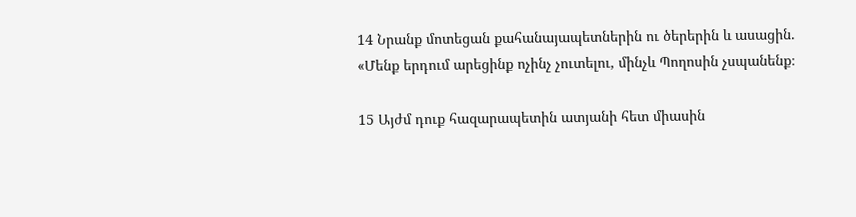14 Նրանք մոտեցան քահանայապետներին ու ծերերին և ասացին. «Մենք երդում արեցինք ոչինչ չուտելու, մինչև Պողոսին չսպանենք։

15 Այժմ դուք հազարապետին ատյանի հետ միասին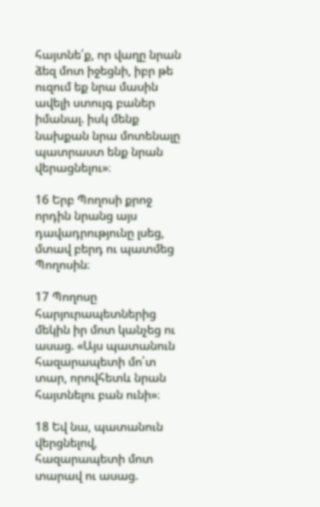հայտնե՛ք, որ վաղը նրան ձեզ մոտ իջեցնի, իբր թե ուզում եք նրա մասին ավելի ստույգ բաներ իմանալ. իսկ մենք նախքան նրա մոտենալը պատրաստ ենք նրան վերացնելու»։

16 Երբ Պողոսի քրոջ որդին նրանց այս դավադրությունը լսեց, մտավ բերդ ու պատմեց Պողոսին։

17 Պողոսը հարյուրապետներից մեկին իր մոտ կանչեց ու ասաց. «Այս պատանուն հազարապետի մո՛տ տար, որովհետև նրան հայտնելու բան ունի»։

18 Եվ նա, պատանուն վերցնելով, հազարապետի մոտ տարավ ու ասաց.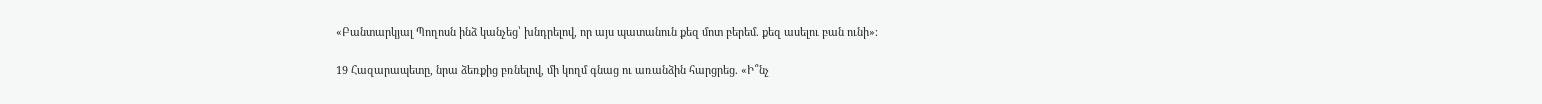«Բանտարկյալ Պողոսն ինձ կանչեց՝ խնդրելով, որ այս պատանուն քեզ մոտ բերեմ. քեզ ասելու բան ունի»։

19 Հազարապետը, նրա ձեռքից բռնելով, մի կողմ գնաց ու առանձին հարցրեց. «Ի՞նչ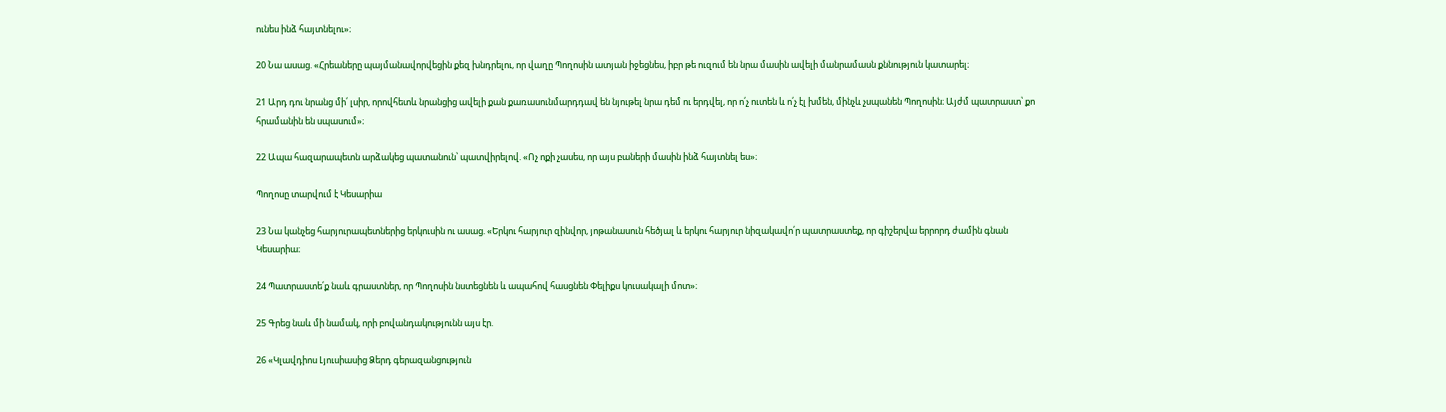ունես ինձ հայտնելու»։

20 Նա ասաց. «Հրեաները պայմանավորվեցին քեզ խնդրելու, որ վաղը Պողոսին ատյան իջեցնես, իբր թե ուզում են նրա մասին ավելի մանրամասն քննություն կատարել։

21 Արդ դու նրանց մի՛ լսիր, որովհետև նրանցից ավելի քան քառասունմարդդավ են նյութել նրա դեմ ու երդվել, որ ո՛չ ուտեն և ո՛չ էլ խմեն, մինչև չսպանեն Պողոսին։ Այժմ պատրաստ՝ քո հրամանին են սպասում»։

22 Ապա հազարապետն արձակեց պատանուն՝ պատվիրելով. «Ոչ ոքի չասես, որ այս բաների մասին ինձ հայտնել ես»։

Պողոսը տարվում է Կեսարիա

23 Նա կանչեց հարյուրապետներից երկուսին ու ասաց. «Երկու հարյուր զինվոր, յոթանասուն հեծյալ և երկու հարյուր նիզակավո՛ր պատրաստեք, որ գիշերվա երրորդ ժամին գնան Կեսարիա։

24 Պատրաստե՛ք նաև գրաստներ, որ Պողոսին նստեցնեն և ապահով հասցնեն Փելիքս կուսակալի մոտ»։

25 Գրեց նաև մի նամակ, որի բովանդակությունն այս էր.

26 «Կլավդիոս Լյուսիասից Ձերդ գերազանցություն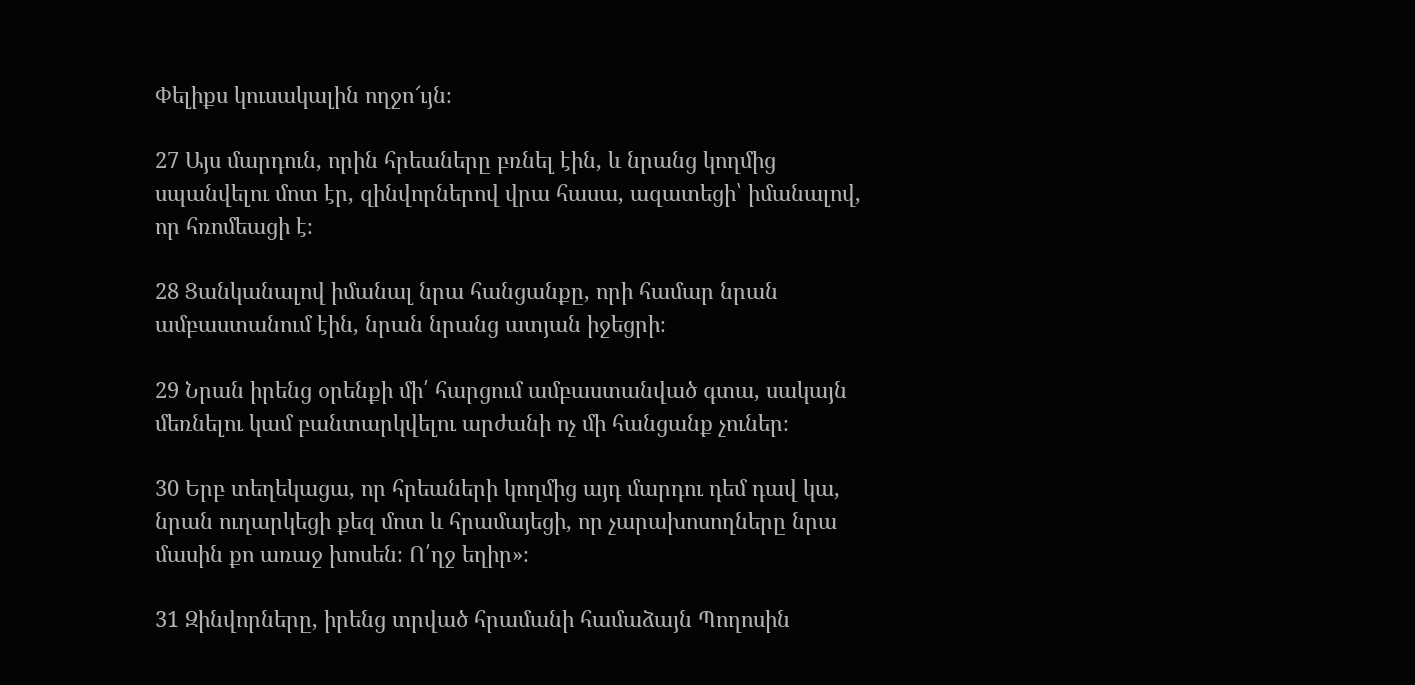Փելիքս կուսակալին ողջո՜ւյն։

27 Այս մարդուն, որին հրեաները բռնել էին, և նրանց կողմից սպանվելու մոտ էր, զինվորներով վրա հասա, ազատեցի՝ իմանալով, որ հռոմեացի է։

28 Ցանկանալով իմանալ նրա հանցանքը, որի համար նրան ամբաստանում էին, նրան նրանց ատյան իջեցրի։

29 Նրան իրենց օրենքի մի՛ հարցում ամբաստանված գտա, սակայն մեռնելու կամ բանտարկվելու արժանի ոչ մի հանցանք չուներ։

30 Երբ տեղեկացա, որ հրեաների կողմից այդ մարդու դեմ դավ կա, նրան ուղարկեցի քեզ մոտ և հրամայեցի, որ չարախոսողները նրա մասին քո առաջ խոսեն։ Ո՛ղջ եղիր»։

31 Զինվորները, իրենց տրված հրամանի համաձայն Պողոսին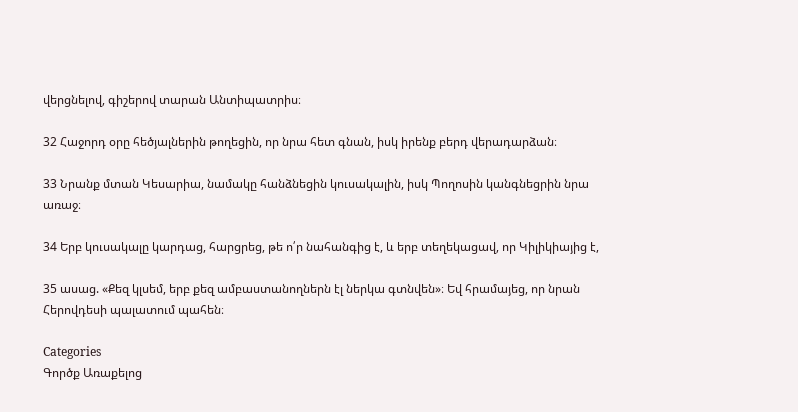վերցնելով, գիշերով տարան Անտիպատրիս։

32 Հաջորդ օրը հեծյալներին թողեցին, որ նրա հետ գնան, իսկ իրենք բերդ վերադարձան։

33 Նրանք մտան Կեսարիա, նամակը հանձնեցին կուսակալին, իսկ Պողոսին կանգնեցրին նրա առաջ։

34 Երբ կուսակալը կարդաց, հարցրեց, թե ո՛ր նահանգից է, և երբ տեղեկացավ, որ Կիլիկիայից է,

35 ասաց. «Քեզ կլսեմ, երբ քեզ ամբաստանողներն էլ ներկա գտնվեն»։ Եվ հրամայեց, որ նրան Հերովդեսի պալատում պահեն։

Categories
Գործք Առաքելոց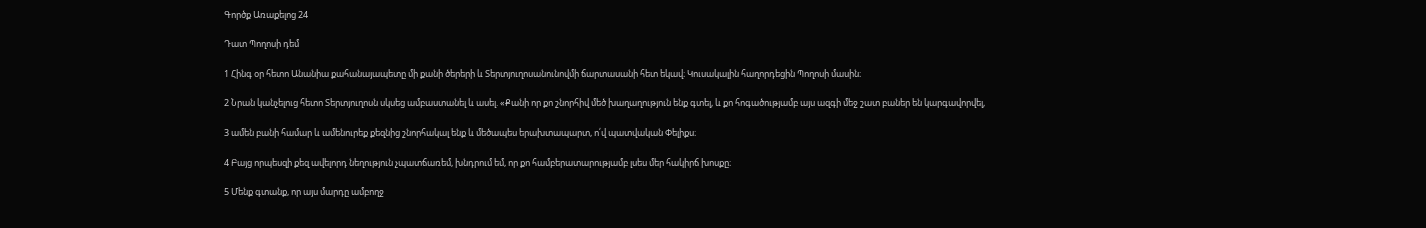Գործք Առաքելոց 24

Դատ Պողոսի դեմ

1 Հինգ օր հետո Անանիա քահանայապետը մի քանի ծերերի և Տերտյուղոսանունովմի ճարտասանի հետ եկավ։ Կուսակալին հաղորդեցին Պողոսի մասին։

2 Նրան կանչելուց հետո Տերտյուղոսն սկսեց ամբաստանել և ասել. «Քանի որ քո շնորհիվ մեծ խաղաղություն ենք գտել, և քո հոգածությամբ այս ազգի մեջ շատ բաներ են կարգավորվել,

3 ամեն բանի համար և ամենուրեք քեզնից շնորհակալ ենք և մեծապես երախտապարտ, ո՛վ պատվական Փելիքս։

4 Բայց որպեսզի քեզ ավելորդ նեղություն չպատճառեմ, խնդրում եմ, որ քո համբերատարությամբ լսես մեր հակիրճ խոսքը։

5 Մենք գտանք, որ այս մարդը ամբողջ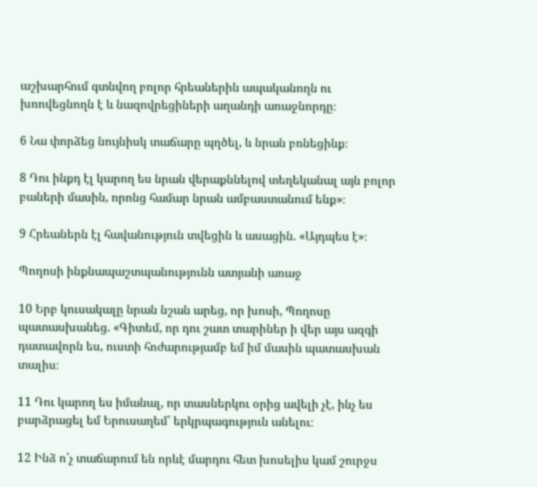աշխարհում գտնվող բոլոր հրեաներին ապականողն ու խռովեցնողն է և նազովրեցիների աղանդի առաջնորդը։

6 Նա փորձեց նույնիսկ տաճարը պղծել, և նրան բռնեցինք։

8 Դու ինքդ էլ կարող ես նրան վերաքննելով տեղեկանալ այն բոլոր բաների մասին, որոնց համար նրան ամբաստանում ենք»։

9 Հրեաներն էլ հավանություն տվեցին և ասացին. «Այդպես է»։

Պողոսի ինքնապաշտպանությունն ատյանի առաջ

10 Երբ կուսակալը նրան նշան արեց, որ խոսի, Պողոսը պատասխանեց. «Գիտեմ, որ դու շատ տարիներ ի վեր այս ազգի դատավորն ես, ուստի հոժարությամբ եմ իմ մասին պատասխան տալիս։

11 Դու կարող ես իմանալ, որ տասներկու օրից ավելի չէ, ինչ ես բարձրացել եմ Երուսաղեմ՝ երկրպագություն անելու։

12 Ինձ ո՛չ տաճարում են որևէ մարդու հետ խոսելիս կամ շուրջս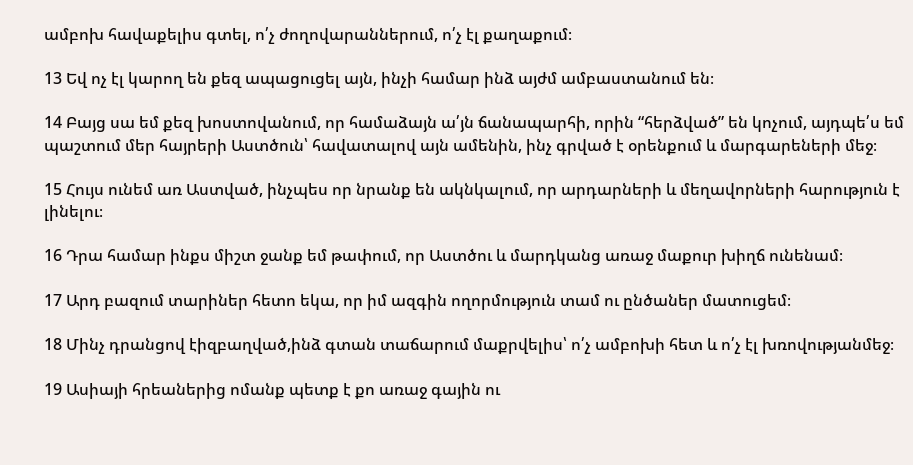ամբոխ հավաքելիս գտել, ո՛չ ժողովարաններում, ո՛չ էլ քաղաքում։

13 Եվ ոչ էլ կարող են քեզ ապացուցել այն, ինչի համար ինձ այժմ ամբաստանում են։

14 Բայց սա եմ քեզ խոստովանում, որ համաձայն ա՛յն ճանապարհի, որին “հերձված” են կոչում, այդպե՛ս եմ պաշտում մեր հայրերի Աստծուն՝ հավատալով այն ամենին, ինչ գրված է օրենքում և մարգարեների մեջ։

15 Հույս ունեմ առ Աստված, ինչպես որ նրանք են ակնկալում, որ արդարների և մեղավորների հարություն է լինելու։

16 Դրա համար ինքս միշտ ջանք եմ թափում, որ Աստծու և մարդկանց առաջ մաքուր խիղճ ունենամ։

17 Արդ բազում տարիներ հետո եկա, որ իմ ազգին ողորմություն տամ ու ընծաներ մատուցեմ։

18 Մինչ դրանցով էիզբաղված,ինձ գտան տաճարում մաքրվելիս՝ ո՛չ ամբոխի հետ և ո՛չ էլ խռովությանմեջ։

19 Ասիայի հրեաներից ոմանք պետք է քո առաջ գային ու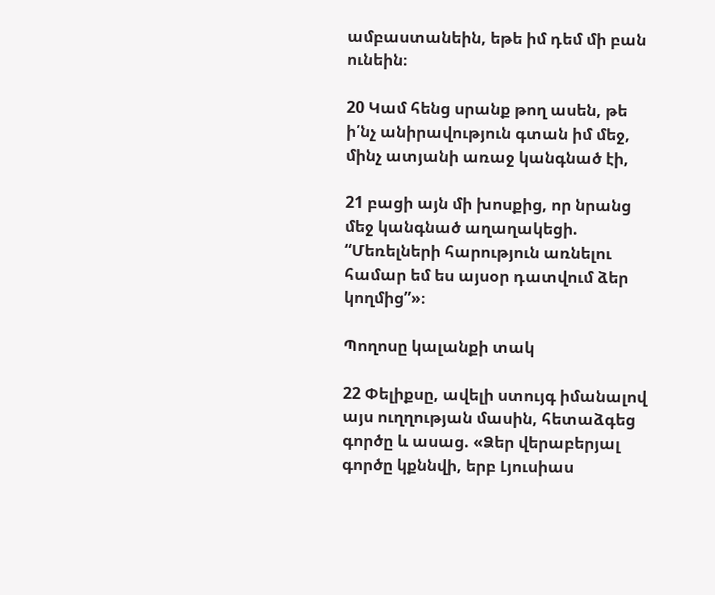ամբաստանեին, եթե իմ դեմ մի բան ունեին։

20 Կամ հենց սրանք թող ասեն, թե ի՛նչ անիրավություն գտան իմ մեջ, մինչ ատյանի առաջ կանգնած էի,

21 բացի այն մի խոսքից, որ նրանց մեջ կանգնած աղաղակեցի. “Մեռելների հարություն առնելու համար եմ ես այսօր դատվում ձեր կողմից”»։

Պողոսը կալանքի տակ

22 Փելիքսը, ավելի ստույգ իմանալով այս ուղղության մասին, հետաձգեց գործը և ասաց. «Ձեր վերաբերյալ գործը կքննվի, երբ Լյուսիաս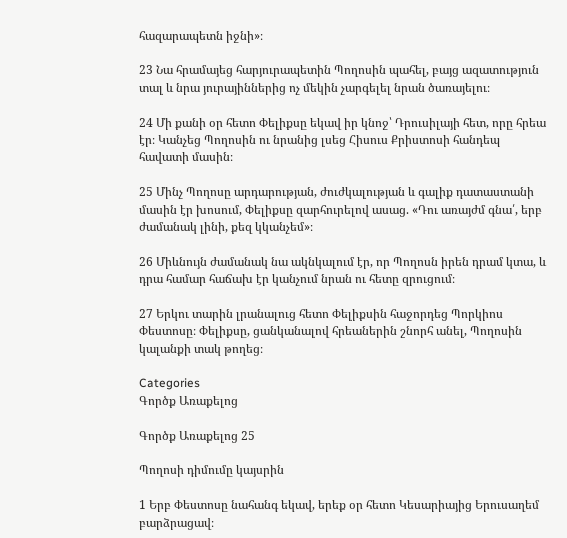հազարապետն իջնի»։

23 Նա հրամայեց հարյուրապետին Պողոսին պահել, բայց ազատություն տալ և նրա յուրայիններից ոչ մեկին չարգելել նրան ծառայելու։

24 Մի քանի օր հետո Փելիքսը եկավ իր կնոջ՝ Դրուսիլայի հետ, որը հրեա էր։ Կանչեց Պողոսին ու նրանից լսեց Հիսուս Քրիստոսի հանդեպ հավատի մասին։

25 Մինչ Պողոսը արդարության, ժուժկալության և գալիք դատաստանի մասին էր խոսում, Փելիքսը զարհուրելով ասաց. «Դու առայժմ գնա՛, երբ ժամանակ լինի, քեզ կկանչեմ»։

26 Միևնույն ժամանակ նա ակնկալում էր, որ Պողոսն իրեն դրամ կտա, և դրա համար հաճախ էր կանչում նրան ու հետը զրուցում։

27 Երկու տարին լրանալուց հետո Փելիքսին հաջորդեց Պորկիոս Փեստոսը։ Փելիքսը, ցանկանալով հրեաներին շնորհ անել, Պողոսին կալանքի տակ թողեց։

Categories
Գործք Առաքելոց

Գործք Առաքելոց 25

Պողոսի դիմումը կայսրին

1 Երբ Փեստոսը նահանգ եկավ, երեք օր հետո Կեսարիայից Երուսաղեմ բարձրացավ։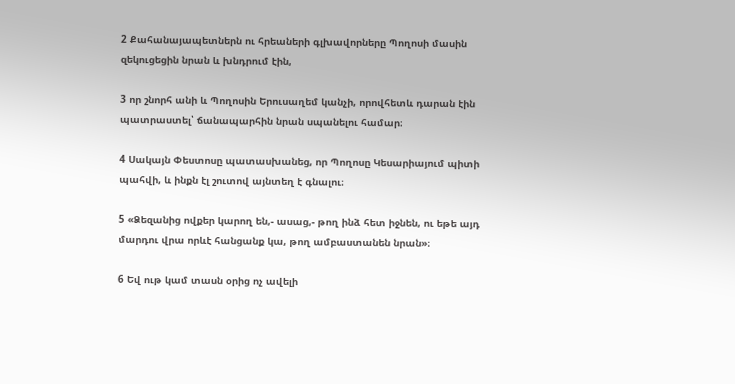2 Քահանայապետներն ու հրեաների գլխավորները Պողոսի մասին զեկուցեցին նրան և խնդրում էին,

3 որ շնորհ անի և Պողոսին Երուսաղեմ կանչի, որովհետև դարան էին պատրաստել՝ ճանապարհին նրան սպանելու համար։

4 Սակայն Փեստոսը պատասխանեց, որ Պողոսը Կեսարիայում պիտի պահվի, և ինքն էլ շուտով այնտեղ է գնալու։

5 «Ձեզանից ովքեր կարող են,- ասաց,- թող ինձ հետ իջնեն, ու եթե այդ մարդու վրա որևէ հանցանք կա, թող ամբաստանեն նրան»։

6 Եվ ութ կամ տասն օրից ոչ ավելի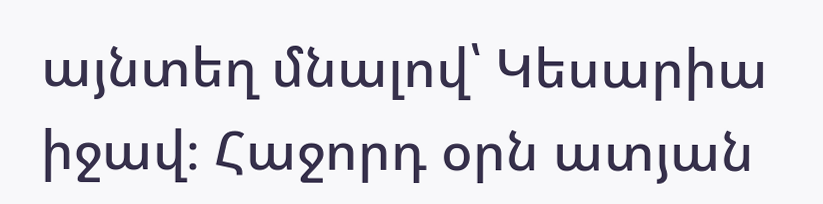այնտեղ մնալով՝ Կեսարիա իջավ։ Հաջորդ օրն ատյան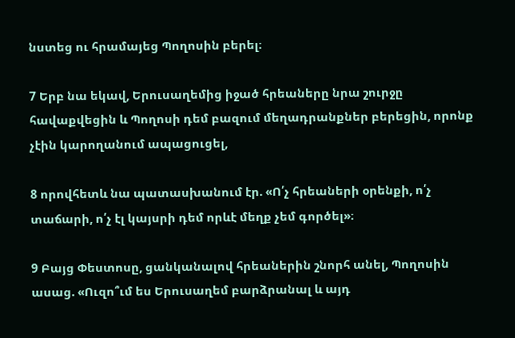նստեց ու հրամայեց Պողոսին բերել։

7 Երբ նա եկավ, Երուսաղեմից իջած հրեաները նրա շուրջը հավաքվեցին և Պողոսի դեմ բազում մեղադրանքներ բերեցին, որոնք չէին կարողանում ապացուցել,

8 որովհետև նա պատասխանում էր. «Ո՛չ հրեաների օրենքի, ո՛չ տաճարի, ո՛չ էլ կայսրի դեմ որևէ մեղք չեմ գործել»։

9 Բայց Փեստոսը, ցանկանալով հրեաներին շնորհ անել, Պողոսին ասաց. «Ուզո՞ւմ ես Երուսաղեմ բարձրանալ և այդ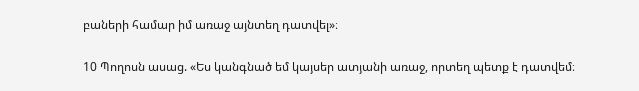բաների համար իմ առաջ այնտեղ դատվել»։

10 Պողոսն ասաց. «Ես կանգնած եմ կայսեր ատյանի առաջ, որտեղ պետք է դատվեմ։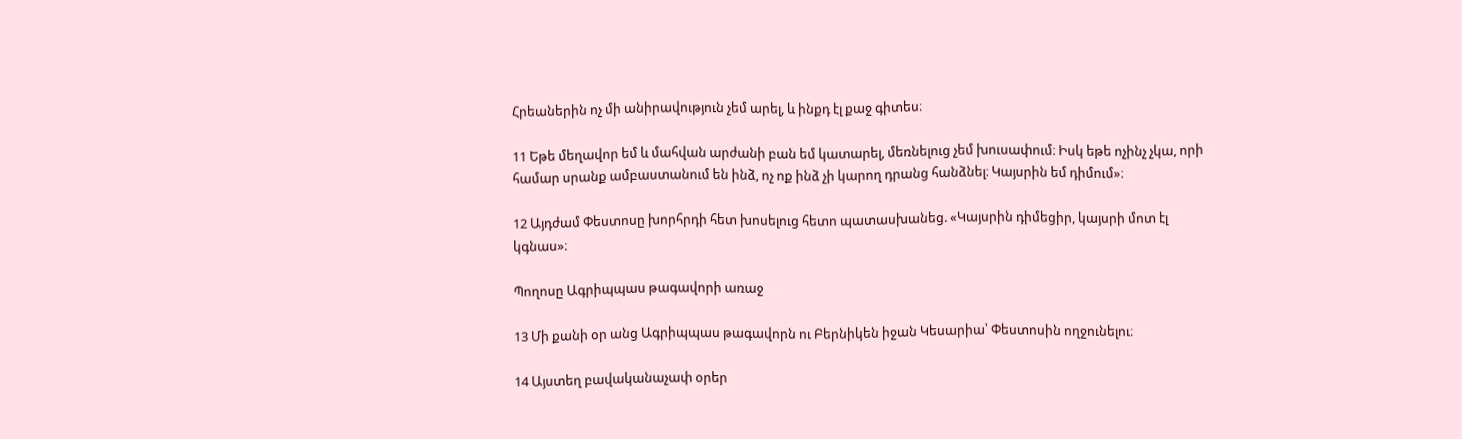Հրեաներին ոչ մի անիրավություն չեմ արել, և ինքդ էլ քաջ գիտես։

11 Եթե մեղավոր եմ և մահվան արժանի բան եմ կատարել, մեռնելուց չեմ խուսափում։ Իսկ եթե ոչինչ չկա, որի համար սրանք ամբաստանում են ինձ, ոչ ոք ինձ չի կարող դրանց հանձնել։ Կայսրին եմ դիմում»։

12 Այդժամ Փեստոսը խորհրդի հետ խոսելուց հետո պատասխանեց. «Կայսրին դիմեցիր, կայսրի մոտ էլ կգնաս»։

Պողոսը Ագրիպպաս թագավորի առաջ

13 Մի քանի օր անց Ագրիպպաս թագավորն ու Բերնիկեն իջան Կեսարիա՝ Փեստոսին ողջունելու։

14 Այստեղ բավականաչափ օրեր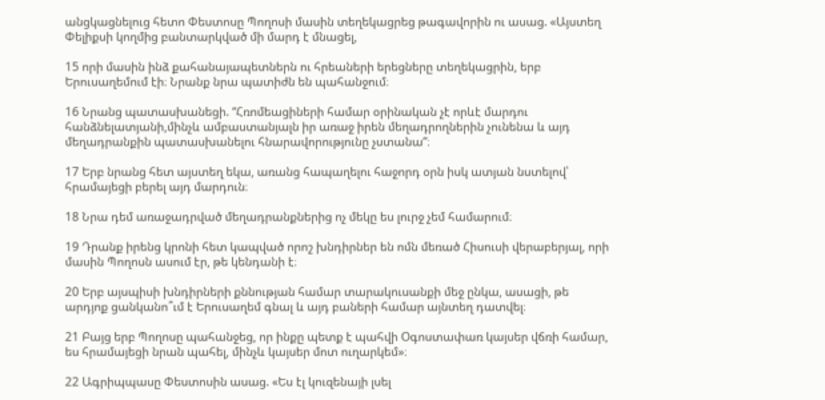անցկացնելուց հետո Փեստոսը Պողոսի մասին տեղեկացրեց թագավորին ու ասաց. «Այստեղ Փելիքսի կողմից բանտարկված մի մարդ է մնացել,

15 որի մասին ինձ քահանայապետներն ու հրեաների երեցները տեղեկացրին, երբ Երուսաղեմում էի։ Նրանք նրա պատիժն են պահանջում։

16 Նրանց պատասխանեցի. “Հռոմեացիների համար օրինական չէ որևէ մարդու հանձնելատյանի,մինչև ամբաստանյալն իր առաջ իրեն մեղադրողներին չունենա և այդ մեղադրանքին պատասխանելու հնարավորությունը չստանա”։

17 Երբ նրանց հետ այստեղ եկա, առանց հապաղելու հաջորդ օրն իսկ ատյան նստելով՝ հրամայեցի բերել այդ մարդուն։

18 Նրա դեմ առաջադրված մեղադրանքներից ոչ մեկը ես լուրջ չեմ համարում։

19 Դրանք իրենց կրոնի հետ կապված որոշ խնդիրներ են ոմն մեռած Հիսուսի վերաբերյալ, որի մասին Պողոսն ասում էր, թե կենդանի է։

20 Երբ այսպիսի խնդիրների քննության համար տարակուսանքի մեջ ընկա, ասացի, թե արդյոք ցանկանո՞ւմ է Երուսաղեմ գնալ և այդ բաների համար այնտեղ դատվել։

21 Բայց երբ Պողոսը պահանջեց, որ ինքը պետք է պահվի Օգոստափառ կայսեր վճռի համար, ես հրամայեցի նրան պահել, մինչև կայսեր մոտ ուղարկեմ»։

22 Ագրիպպասը Փեստոսին ասաց. «Ես էլ կուզենայի լսել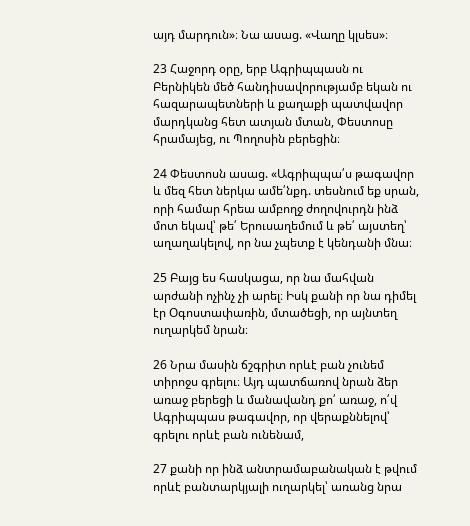այդ մարդուն»։ Նա ասաց. «Վաղը կլսես»։

23 Հաջորդ օրը, երբ Ագրիպպասն ու Բերնիկեն մեծ հանդիսավորությամբ եկան ու հազարապետների և քաղաքի պատվավոր մարդկանց հետ ատյան մտան, Փեստոսը հրամայեց, ու Պողոսին բերեցին։

24 Փեստոսն ասաց. «Ագրիպպա՛ս թագավոր և մեզ հետ ներկա ամե՛նքդ. տեսնում եք սրան, որի համար հրեա ամբողջ ժողովուրդն ինձ մոտ եկավ՝ թե՛ Երուսաղեմում և թե՛ այստեղ՝ աղաղակելով, որ նա չպետք է կենդանի մնա։

25 Բայց ես հասկացա, որ նա մահվան արժանի ոչինչ չի արել։ Իսկ քանի որ նա դիմել էր Օգոստափառին, մտածեցի, որ այնտեղ ուղարկեմ նրան։

26 Նրա մասին ճշգրիտ որևէ բան չունեմ տիրոջս գրելու։ Այդ պատճառով նրան ձեր առաջ բերեցի և մանավանդ քո՛ առաջ, ո՛վ Ագրիպպաս թագավոր, որ վերաքննելով՝ գրելու որևէ բան ունենամ,

27 քանի որ ինձ անտրամաբանական է թվում որևէ բանտարկյալի ուղարկել՝ առանց նրա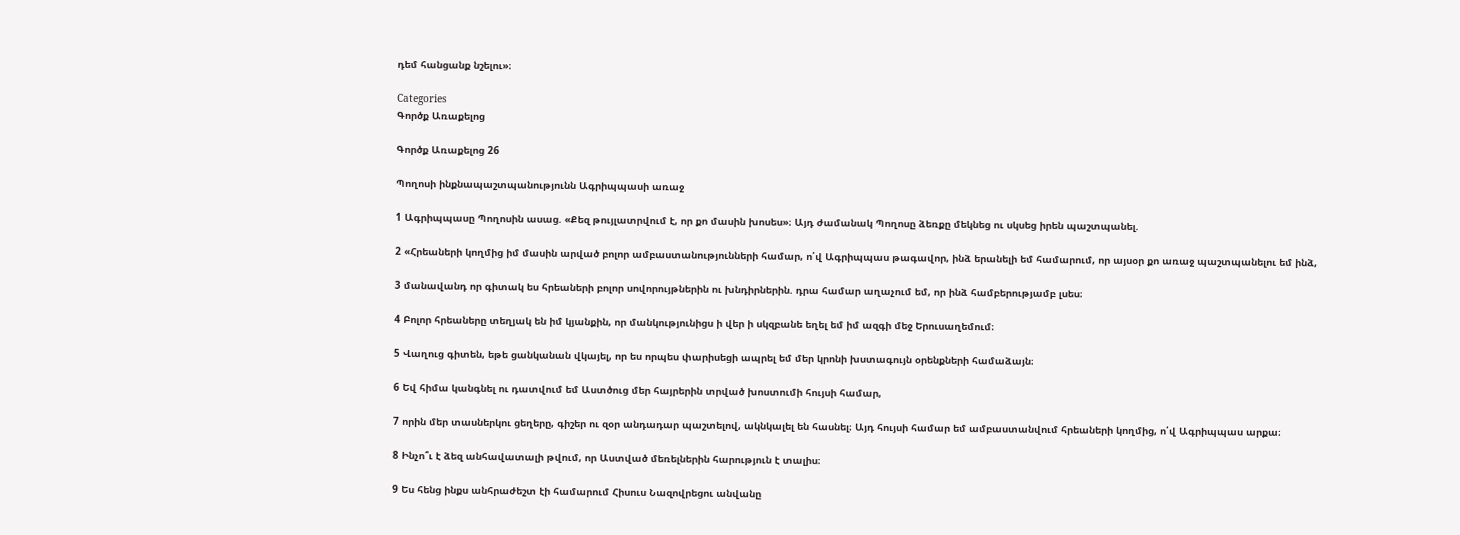դեմ հանցանք նշելու»։

Categories
Գործք Առաքելոց

Գործք Առաքելոց 26

Պողոսի ինքնապաշտպանությունն Ագրիպպասի առաջ

1 Ագրիպպասը Պողոսին ասաց. «Քեզ թույլատրվում է, որ քո մասին խոսես»։ Այդ ժամանակ Պողոսը ձեռքը մեկնեց ու սկսեց իրեն պաշտպանել.

2 «Հրեաների կողմից իմ մասին արված բոլոր ամբաստանությունների համար, ո՛վ Ագրիպպաս թագավոր, ինձ երանելի եմ համարում, որ այսօր քո առաջ պաշտպանելու եմ ինձ,

3 մանավանդ որ գիտակ ես հրեաների բոլոր սովորույթներին ու խնդիրներին. դրա համար աղաչում եմ, որ ինձ համբերությամբ լսես։

4 Բոլոր հրեաները տեղյակ են իմ կյանքին, որ մանկությունիցս ի վեր ի սկզբանե եղել եմ իմ ազգի մեջ Երուսաղեմում։

5 Վաղուց գիտեն, եթե ցանկանան վկայել, որ ես որպես փարիսեցի ապրել եմ մեր կրոնի խստագույն օրենքների համաձայն։

6 Եվ հիմա կանգնել ու դատվում եմ Աստծուց մեր հայրերին տրված խոստումի հույսի համար,

7 որին մեր տասներկու ցեղերը, գիշեր ու զօր անդադար պաշտելով, ակնկալել են հասնել։ Այդ հույսի համար եմ ամբաստանվում հրեաների կողմից, ո՛վ Ագրիպպաս արքա։

8 Ինչո՞ւ է ձեզ անհավատալի թվում, որ Աստված մեռելներին հարություն է տալիս։

9 Ես հենց ինքս անհրաժեշտ էի համարում Հիսուս Նազովրեցու անվանը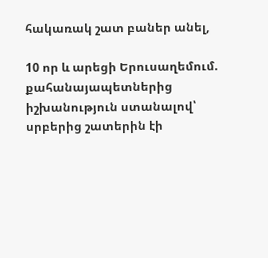հակառակ շատ բաներ անել,

10 որ և արեցի Երուսաղեմում. քահանայապետներից իշխանություն ստանալով՝ սրբերից շատերին էի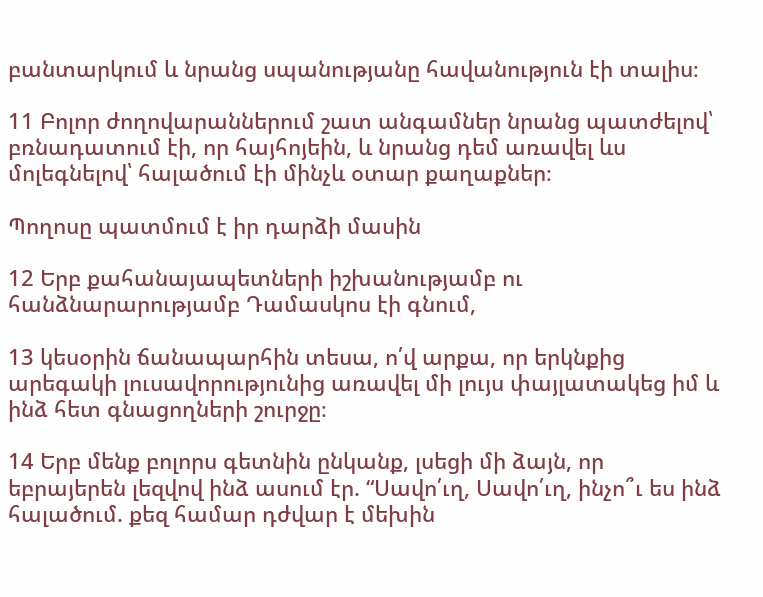բանտարկում և նրանց սպանությանը հավանություն էի տալիս։

11 Բոլոր ժողովարաններում շատ անգամներ նրանց պատժելով՝ բռնադատում էի, որ հայհոյեին, և նրանց դեմ առավել ևս մոլեգնելով՝ հալածում էի մինչև օտար քաղաքներ։

Պողոսը պատմում է իր դարձի մասին

12 Երբ քահանայապետների իշխանությամբ ու հանձնարարությամբ Դամասկոս էի գնում,

13 կեսօրին ճանապարհին տեսա, ո՛վ արքա, որ երկնքից արեգակի լուսավորությունից առավել մի լույս փայլատակեց իմ և ինձ հետ գնացողների շուրջը։

14 Երբ մենք բոլորս գետնին ընկանք, լսեցի մի ձայն, որ եբրայերեն լեզվով ինձ ասում էր. “Սավո՛ւղ, Սավո՛ւղ, ինչո՞ւ ես ինձ հալածում. քեզ համար դժվար է մեխին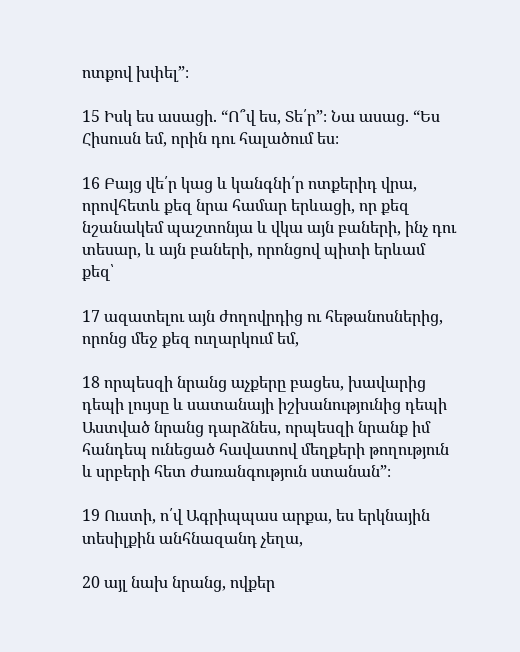ոտքով խփել”։

15 Իսկ ես ասացի. “Ո՞վ ես, Տե՛ր”։ Նա ասաց. “Ես Հիսուսն եմ, որին դու հալածում ես։

16 Բայց վե՛ր կաց և կանգնի՛ր ոտքերիդ վրա, որովհետև քեզ նրա համար երևացի, որ քեզ նշանակեմ պաշտոնյա և վկա այն բաների, ինչ դու տեսար, և այն բաների, որոնցով պիտի երևամ քեզ՝

17 ազատելու այն ժողովրդից ու հեթանոսներից, որոնց մեջ քեզ ուղարկում եմ,

18 որպեսզի նրանց աչքերը բացես, խավարից դեպի լույսը և սատանայի իշխանությունից դեպի Աստված նրանց դարձնես, որպեսզի նրանք իմ հանդեպ ունեցած հավատով մեղքերի թողություն և սրբերի հետ ժառանգություն ստանան”։

19 Ուստի, ո՛վ Ագրիպպաս արքա, ես երկնային տեսիլքին անհնազանդ չեղա,

20 այլ նախ նրանց, ովքեր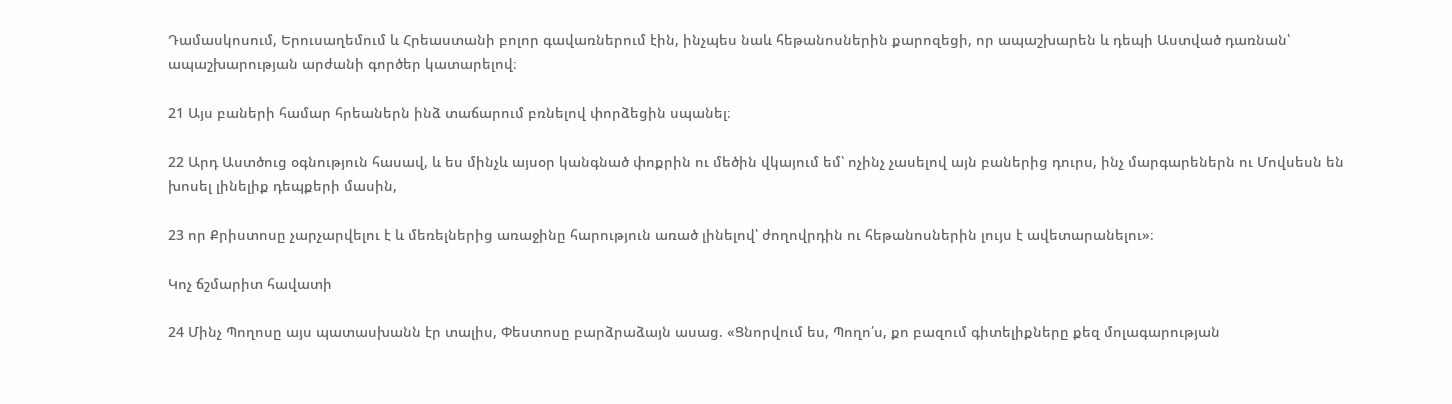Դամասկոսում, Երուսաղեմում և Հրեաստանի բոլոր գավառներում էին, ինչպես նաև հեթանոսներին քարոզեցի, որ ապաշխարեն և դեպի Աստված դառնան՝ ապաշխարության արժանի գործեր կատարելով։

21 Այս բաների համար հրեաներն ինձ տաճարում բռնելով փորձեցին սպանել։

22 Արդ Աստծուց օգնություն հասավ, և ես մինչև այսօր կանգնած փոքրին ու մեծին վկայում եմ՝ ոչինչ չասելով այն բաներից դուրս, ինչ մարգարեներն ու Մովսեսն են խոսել լինելիք դեպքերի մասին,

23 որ Քրիստոսը չարչարվելու է և մեռելներից առաջինը հարություն առած լինելով՝ ժողովրդին ու հեթանոսներին լույս է ավետարանելու»։

Կոչ ճշմարիտ հավատի

24 Մինչ Պողոսը այս պատասխանն էր տալիս, Փեստոսը բարձրաձայն ասաց. «Ցնորվում ես, Պողո՛ս, քո բազում գիտելիքները քեզ մոլագարության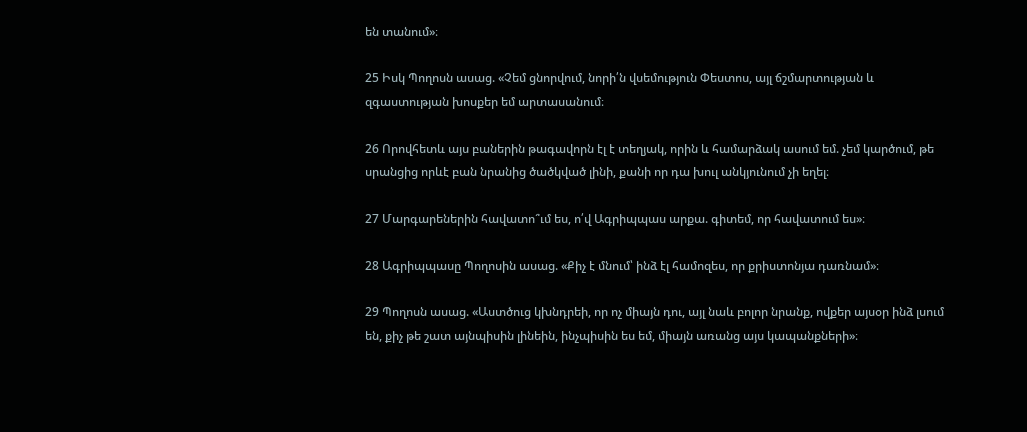են տանում»։

25 Իսկ Պողոսն ասաց. «Չեմ ցնորվում, նորի՛ն վսեմություն Փեստոս, այլ ճշմարտության և զգաստության խոսքեր եմ արտասանում։

26 Որովհետև այս բաներին թագավորն էլ է տեղյակ, որին և համարձակ ասում եմ. չեմ կարծում, թե սրանցից որևէ բան նրանից ծածկված լինի, քանի որ դա խուլ անկյունում չի եղել։

27 Մարգարեներին հավատո՞ւմ ես, ո՛վ Ագրիպպաս արքա. գիտեմ, որ հավատում ես»։

28 Ագրիպպասը Պողոսին ասաց. «Քիչ է մնում՝ ինձ էլ համոզես, որ քրիստոնյա դառնամ»։

29 Պողոսն ասաց. «Աստծուց կխնդրեի, որ ոչ միայն դու, այլ նաև բոլոր նրանք, ովքեր այսօր ինձ լսում են, քիչ թե շատ այնպիսին լինեին, ինչպիսին ես եմ, միայն առանց այս կապանքների»։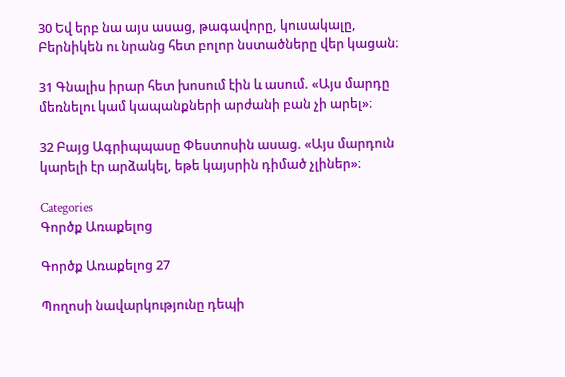30 Եվ երբ նա այս ասաց, թագավորը, կուսակալը, Բերնիկեն ու նրանց հետ բոլոր նստածները վեր կացան։

31 Գնալիս իրար հետ խոսում էին և ասում. «Այս մարդը մեռնելու կամ կապանքների արժանի բան չի արել»։

32 Բայց Ագրիպպասը Փեստոսին ասաց. «Այս մարդուն կարելի էր արձակել, եթե կայսրին դիմած չլիներ»։

Categories
Գործք Առաքելոց

Գործք Առաքելոց 27

Պողոսի նավարկությունը դեպի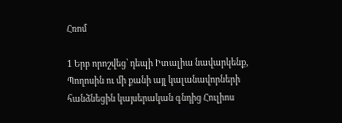Հռոմ

1 Երբ որոշվեց՝ դեպի Իտալիա նավարկենք, Պողոսին ու մի քանի այլ կալանավորների հանձնեցին կայսերական գնդից Հուլիոս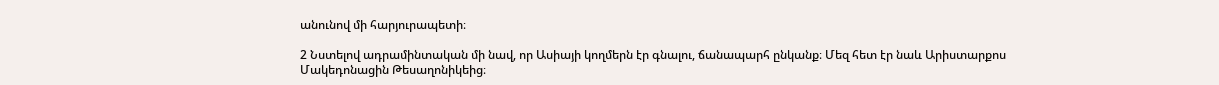անունով մի հարյուրապետի։

2 Նստելով ադրամինտական մի նավ, որ Ասիայի կողմերն էր գնալու, ճանապարհ ընկանք։ Մեզ հետ էր նաև Արիստարքոս Մակեդոնացին Թեսաղոնիկեից։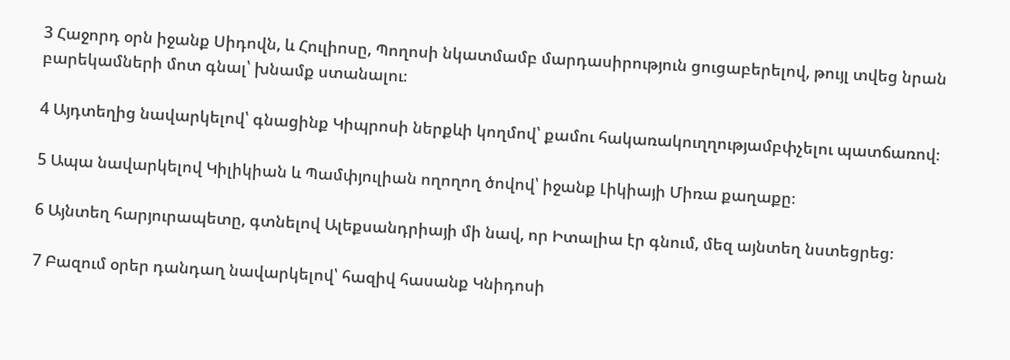3 Հաջորդ օրն իջանք Սիդովն, և Հուլիոսը, Պողոսի նկատմամբ մարդասիրություն ցուցաբերելով, թույլ տվեց նրան բարեկամների մոտ գնալ՝ խնամք ստանալու։

4 Այդտեղից նավարկելով՝ գնացինք Կիպրոսի ներքևի կողմով՝ քամու հակառակուղղությամբփչելու պատճառով։

5 Ապա նավարկելով Կիլիկիան և Պամփյուլիան ողողող ծովով՝ իջանք Լիկիայի Միռա քաղաքը։

6 Այնտեղ հարյուրապետը, գտնելով Ալեքսանդրիայի մի նավ, որ Իտալիա էր գնում, մեզ այնտեղ նստեցրեց։

7 Բազում օրեր դանդաղ նավարկելով՝ հազիվ հասանք Կնիդոսի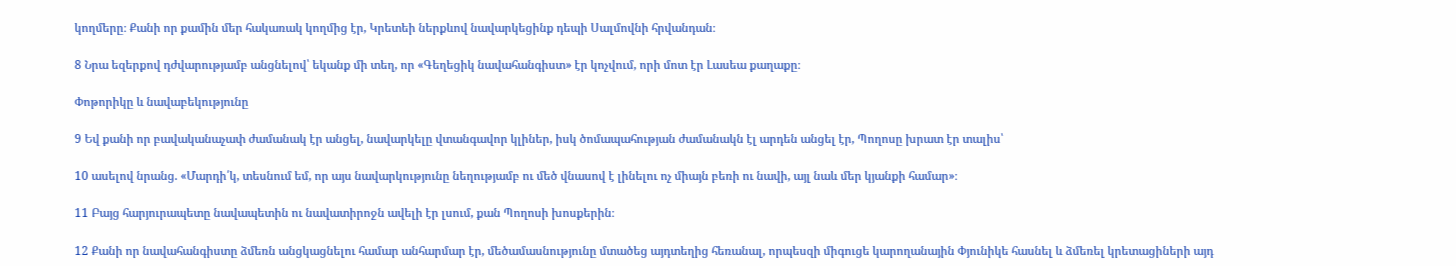կողմերը։ Քանի որ քամին մեր հակառակ կողմից էր, Կրետեի ներքևով նավարկեցինք դեպի Սալմովնի հրվանդան։

8 Նրա եզերքով դժվարությամբ անցնելով՝ եկանք մի տեղ, որ «Գեղեցիկ նավահանգիստ» էր կոչվում, որի մոտ էր Լասեա քաղաքը։

Փոթորիկը և նավաբեկությունը

9 Եվ քանի որ բավականաչափ ժամանակ էր անցել, նավարկելը վտանգավոր կլիներ, իսկ ծոմապահության ժամանակն էլ արդեն անցել էր, Պողոսը խրատ էր տալիս՝

10 ասելով նրանց. «Մարդի՛կ, տեսնում եմ, որ այս նավարկությունը նեղությամբ ու մեծ վնասով է լինելու ոչ միայն բեռի ու նավի, այլ նաև մեր կյանքի համար»։

11 Բայց հարյուրապետը նավապետին ու նավատիրոջն ավելի էր լսում, քան Պողոսի խոսքերին։

12 Քանի որ նավահանգիստը ձմեռն անցկացնելու համար անհարմար էր, մեծամասնությունը մտածեց այդտեղից հեռանալ, որպեսզի միգուցե կարողանային Փյունիկե հասնել և ձմեռել կրետացիների այդ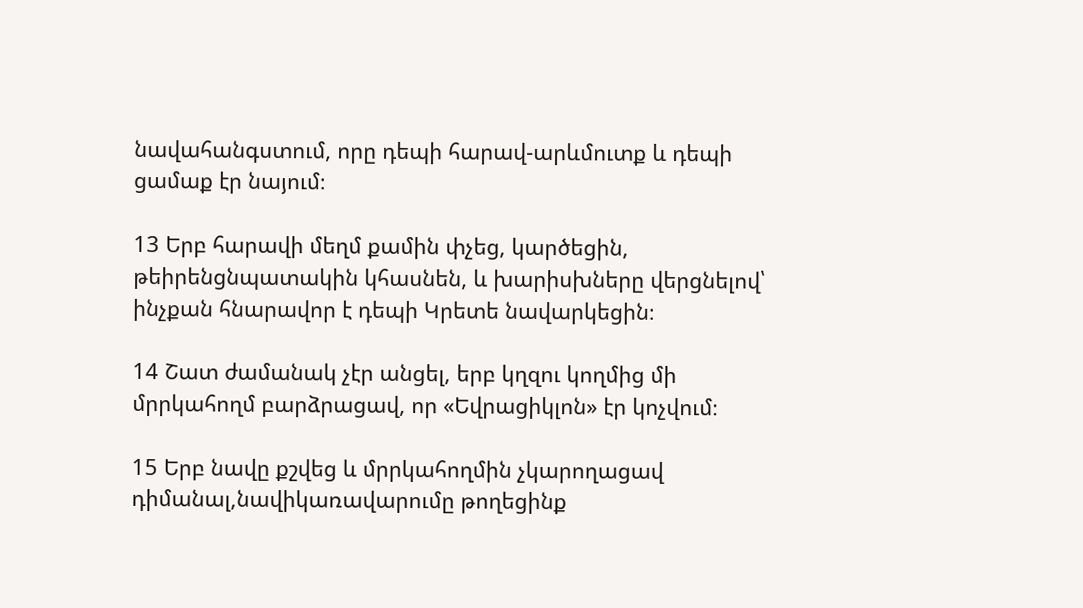նավահանգստում, որը դեպի հարավ-արևմուտք և դեպի ցամաք էր նայում։

13 Երբ հարավի մեղմ քամին փչեց, կարծեցին, թեիրենցնպատակին կհասնեն, և խարիսխները վերցնելով՝ ինչքան հնարավոր է դեպի Կրետե նավարկեցին։

14 Շատ ժամանակ չէր անցել, երբ կղզու կողմից մի մրրկահողմ բարձրացավ, որ «Եվրացիկլոն» էր կոչվում։

15 Երբ նավը քշվեց և մրրկահողմին չկարողացավ դիմանալ,նավիկառավարումը թողեցինք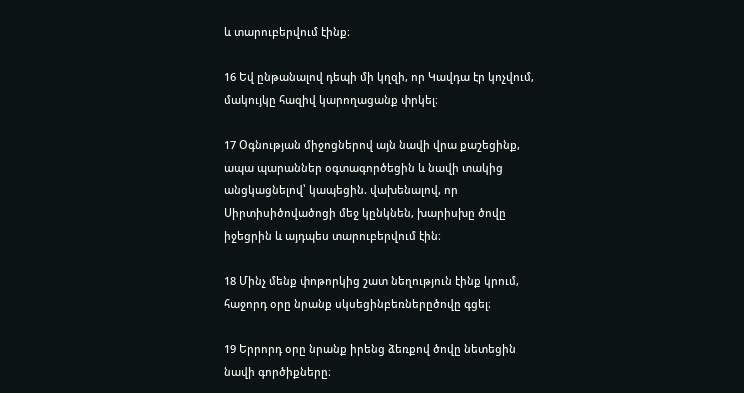և տարուբերվում էինք։

16 Եվ ընթանալով դեպի մի կղզի, որ Կավդա էր կոչվում, մակույկը հազիվ կարողացանք փրկել։

17 Օգնության միջոցներով այն նավի վրա քաշեցինք, ապա պարաններ օգտագործեցին և նավի տակից անցկացնելով՝ կապեցին. վախենալով, որ Սիրտիսիծովածոցի մեջ կընկնեն, խարիսխը ծովը իջեցրին և այդպես տարուբերվում էին։

18 Մինչ մենք փոթորկից շատ նեղություն էինք կրում, հաջորդ օրը նրանք սկսեցինբեռներըծովը գցել։

19 Երրորդ օրը նրանք իրենց ձեռքով ծովը նետեցին նավի գործիքները։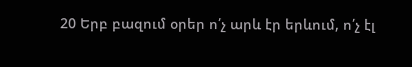20 Երբ բազում օրեր ո՛չ արև էր երևում, ո՛չ էլ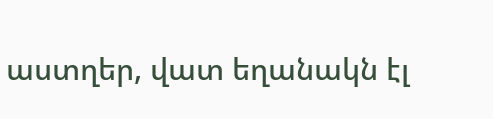աստղեր, վատ եղանակն էլ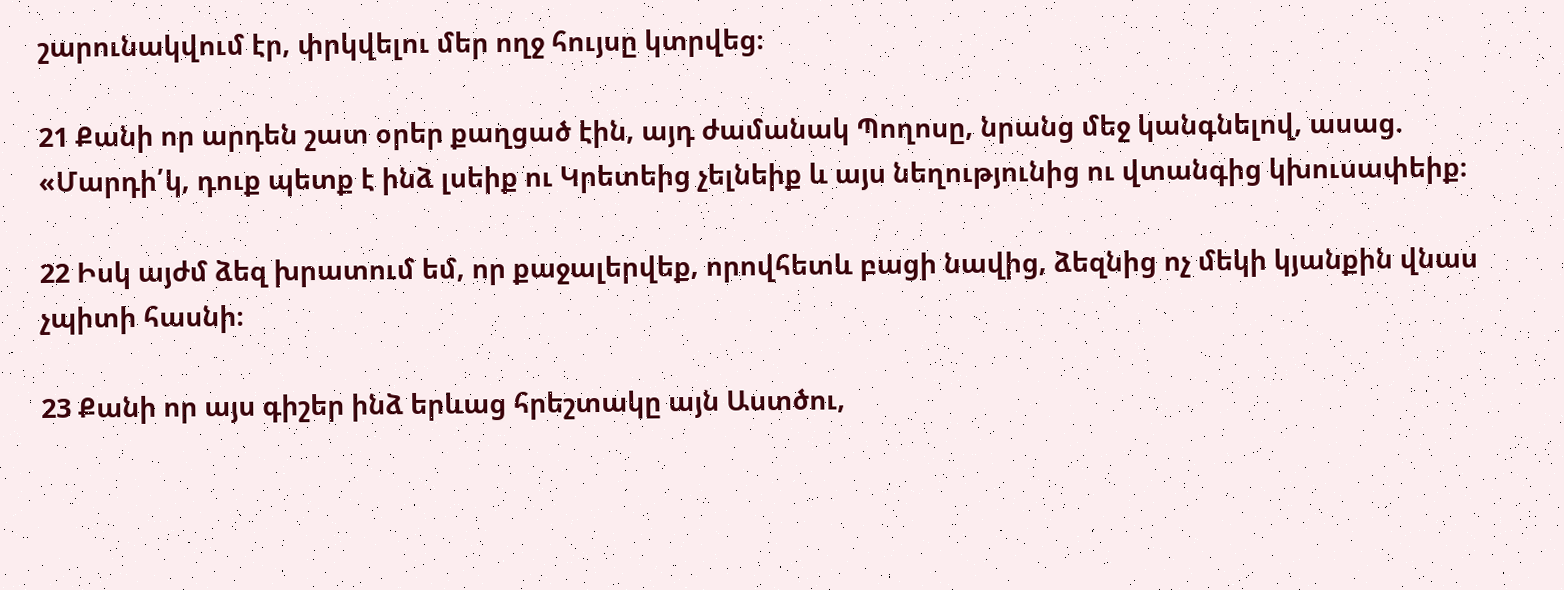շարունակվում էր, փրկվելու մեր ողջ հույսը կտրվեց։

21 Քանի որ արդեն շատ օրեր քաղցած էին, այդ ժամանակ Պողոսը, նրանց մեջ կանգնելով, ասաց. «Մարդի՛կ, դուք պետք է ինձ լսեիք ու Կրետեից չելնեիք և այս նեղությունից ու վտանգից կխուսափեիք։

22 Իսկ այժմ ձեզ խրատում եմ, որ քաջալերվեք, որովհետև բացի նավից, ձեզնից ոչ մեկի կյանքին վնաս չպիտի հասնի։

23 Քանի որ այս գիշեր ինձ երևաց հրեշտակը այն Աստծու,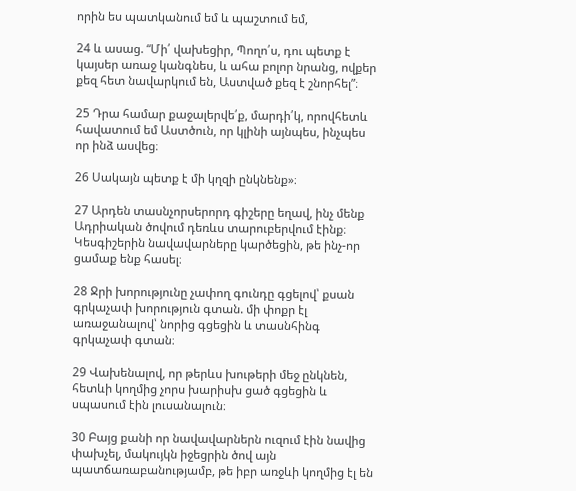որին ես պատկանում եմ և պաշտում եմ,

24 և ասաց. “Մի՛ վախեցիր, Պողո՛ս, դու պետք է կայսեր առաջ կանգնես, և ահա բոլոր նրանց, ովքեր քեզ հետ նավարկում են, Աստված քեզ է շնորհել”։

25 Դրա համար քաջալերվե՛ք, մարդի՛կ, որովհետև հավատում եմ Աստծուն, որ կլինի այնպես, ինչպես որ ինձ ասվեց։

26 Սակայն պետք է մի կղզի ընկնենք»։

27 Արդեն տասնչորսերորդ գիշերը եղավ, ինչ մենք Ադրիական ծովում դեռևս տարուբերվում էինք։ Կեսգիշերին նավավարները կարծեցին, թե ինչ-որ ցամաք ենք հասել։

28 Ջրի խորությունը չափող գունդը գցելով՝ քսան գրկաչափ խորություն գտան. մի փոքր էլ առաջանալով՝ նորից գցեցին և տասնհինգ գրկաչափ գտան։

29 Վախենալով, որ թերևս խութերի մեջ ընկնեն, հետևի կողմից չորս խարիսխ ցած գցեցին և սպասում էին լուսանալուն։

30 Բայց քանի որ նավավարներն ուզում էին նավից փախչել, մակույկն իջեցրին ծով այն պատճառաբանությամբ, թե իբր առջևի կողմից էլ են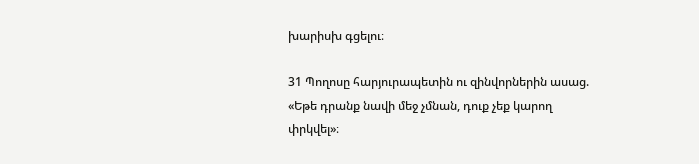խարիսխ գցելու։

31 Պողոսը հարյուրապետին ու զինվորներին ասաց. «Եթե դրանք նավի մեջ չմնան, դուք չեք կարող փրկվել»։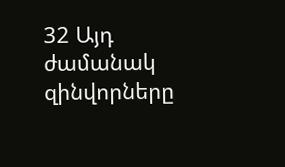32 Այդ ժամանակ զինվորները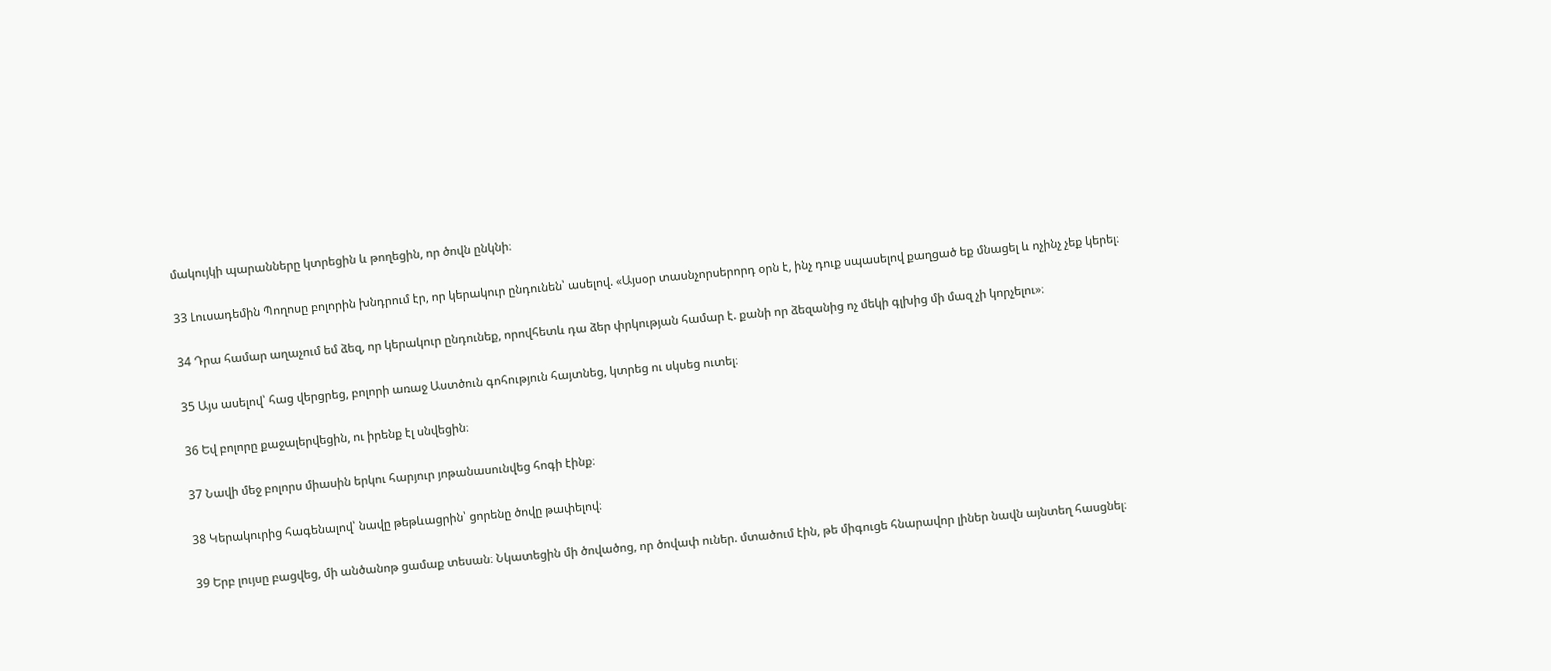մակույկի պարանները կտրեցին և թողեցին, որ ծովն ընկնի։

33 Լուսադեմին Պողոսը բոլորին խնդրում էր, որ կերակուր ընդունեն՝ ասելով. «Այսօր տասնչորսերորդ օրն է, ինչ դուք սպասելով քաղցած եք մնացել և ոչինչ չեք կերել։

34 Դրա համար աղաչում եմ ձեզ, որ կերակուր ընդունեք, որովհետև դա ձեր փրկության համար է. քանի որ ձեզանից ոչ մեկի գլխից մի մազ չի կորչելու»։

35 Այս ասելով՝ հաց վերցրեց, բոլորի առաջ Աստծուն գոհություն հայտնեց, կտրեց ու սկսեց ուտել։

36 Եվ բոլորը քաջալերվեցին, ու իրենք էլ սնվեցին։

37 Նավի մեջ բոլորս միասին երկու հարյուր յոթանասունվեց հոգի էինք։

38 Կերակուրից հագենալով՝ նավը թեթևացրին՝ ցորենը ծովը թափելով։

39 Երբ լույսը բացվեց, մի անծանոթ ցամաք տեսան։ Նկատեցին մի ծովածոց, որ ծովափ ուներ. մտածում էին, թե միգուցե հնարավոր լիներ նավն այնտեղ հասցնել։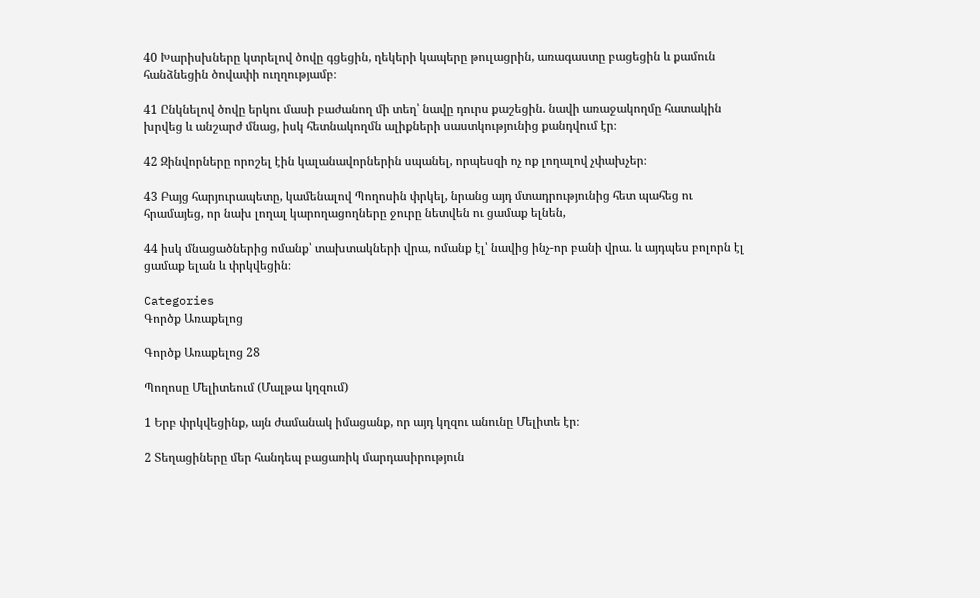40 Խարիսխները կտրելով ծովը գցեցին, ղեկերի կապերը թուլացրին, առագաստը բացեցին և քամուն հանձնեցին ծովափի ուղղությամբ։

41 Ընկնելով ծովը երկու մասի բաժանող մի տեղ՝ նավը դուրս քաշեցին. նավի առաջակողմը հատակին խրվեց և անշարժ մնաց, իսկ հետնակողմն ալիքների սաստկությունից քանդվում էր։

42 Զինվորները որոշել էին կալանավորներին սպանել, որպեսզի ոչ ոք լողալով չփախչեր։

43 Բայց հարյուրապետը, կամենալով Պողոսին փրկել, նրանց այդ մտադրությունից հետ պահեց ու հրամայեց, որ նախ լողալ կարողացողները ջուրը նետվեն ու ցամաք ելնեն,

44 իսկ մնացածներից ոմանք՝ տախտակների վրա, ոմանք էլ՝ նավից ինչ-որ բանի վրա. և այդպես բոլորն էլ ցամաք ելան և փրկվեցին։

Categories
Գործք Առաքելոց

Գործք Առաքելոց 28

Պողոսը Մելիտեում (Մալթա կղզում)

1 Երբ փրկվեցինք, այն ժամանակ իմացանք, որ այդ կղզու անունը Մելիտե էր։

2 Տեղացիները մեր հանդեպ բացառիկ մարդասիրություն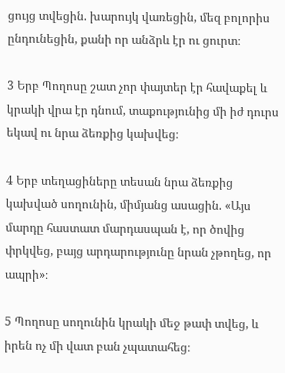ցույց տվեցին. խարույկ վառեցին, մեզ բոլորիս ընդունեցին, քանի որ անձրև էր ու ցուրտ։

3 Երբ Պողոսը շատ չոր փայտեր էր հավաքել և կրակի վրա էր դնում, տաքությունից մի իժ դուրս եկավ ու նրա ձեռքից կախվեց։

4 Երբ տեղացիները տեսան նրա ձեռքից կախված սողունին, միմյանց ասացին. «Այս մարդը հաստատ մարդասպան է, որ ծովից փրկվեց, բայց արդարությունը նրան չթողեց, որ ապրի»։

5 Պողոսը սողունին կրակի մեջ թափ տվեց, և իրեն ոչ մի վատ բան չպատահեց։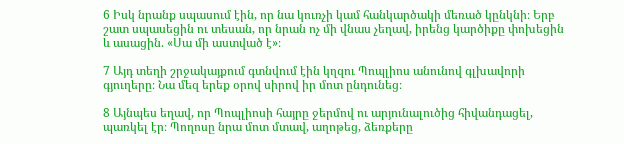6 Իսկ նրանք սպասում էին, որ նա կուռչի կամ հանկարծակի մեռած կընկնի։ Երբ շատ սպասեցին ու տեսան, որ նրան ոչ մի վնաս չեղավ, իրենց կարծիքը փոխեցին և ասացին. «Սա մի աստված է»։

7 Այդ տեղի շրջակայքում գտնվում էին կղզու Պոպլիոս անունով գլխավորի գյուղերը։ Նա մեզ երեք օրով սիրով իր մոտ ընդունեց։

8 Այնպես եղավ, որ Պոպլիոսի հայրը ջերմով ու արյունալուծից հիվանդացել, պառկել էր։ Պողոսը նրա մոտ մտավ, աղոթեց, ձեռքերը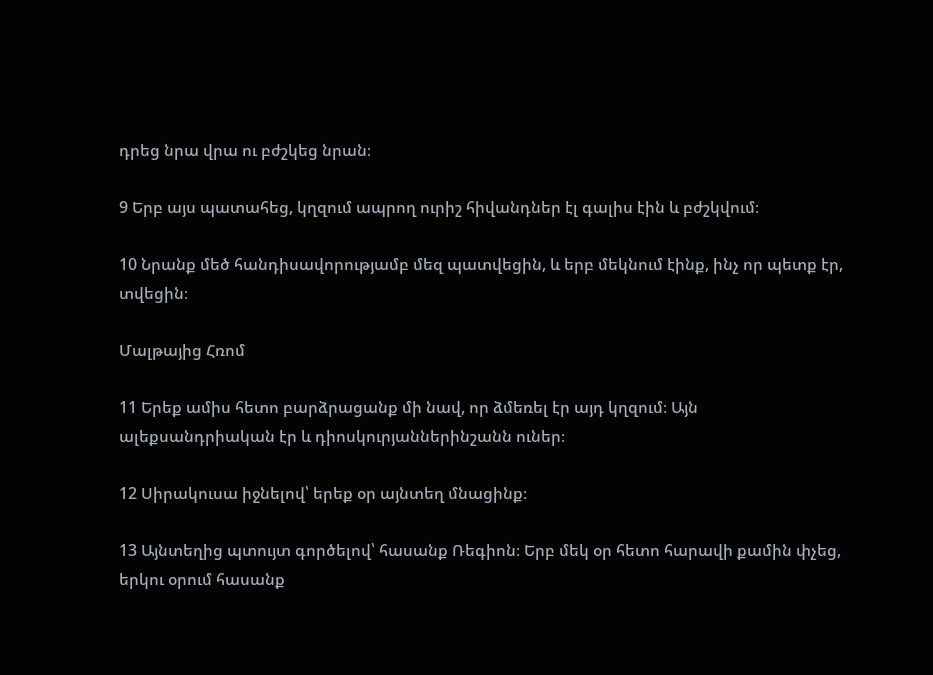դրեց նրա վրա ու բժշկեց նրան։

9 Երբ այս պատահեց, կղզում ապրող ուրիշ հիվանդներ էլ գալիս էին և բժշկվում։

10 Նրանք մեծ հանդիսավորությամբ մեզ պատվեցին, և երբ մեկնում էինք, ինչ որ պետք էր, տվեցին։

Մալթայից Հռոմ

11 Երեք ամիս հետո բարձրացանք մի նավ, որ ձմեռել էր այդ կղզում։ Այն ալեքսանդրիական էր և դիոսկուրյաններինշանն ուներ։

12 Սիրակուսա իջնելով՝ երեք օր այնտեղ մնացինք։

13 Այնտեղից պտույտ գործելով՝ հասանք Ռեգիոն։ Երբ մեկ օր հետո հարավի քամին փչեց, երկու օրում հասանք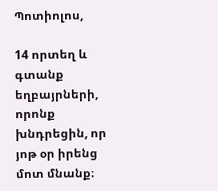Պոտիոլոս,

14 որտեղ և գտանք եղբայրների, որոնք խնդրեցին, որ յոթ օր իրենց մոտ մնանք։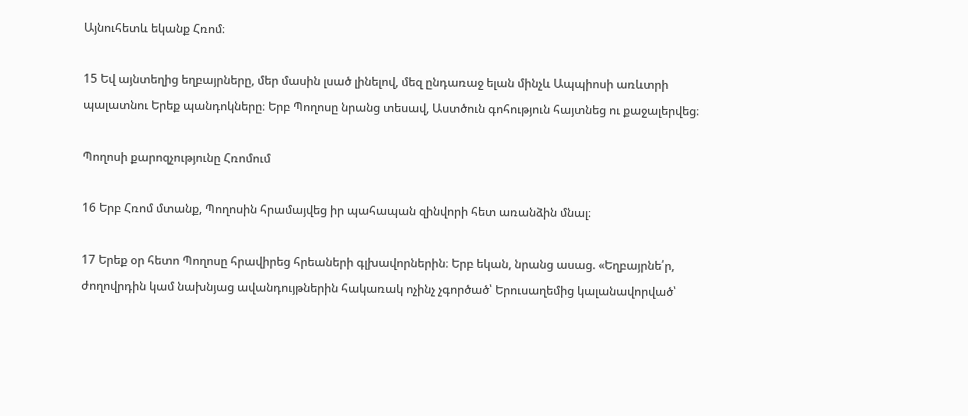Այնուհետև եկանք Հռոմ։

15 Եվ այնտեղից եղբայրները, մեր մասին լսած լինելով, մեզ ընդառաջ ելան մինչև Ապպիոսի առևտրի պալատնու Երեք պանդոկները։ Երբ Պողոսը նրանց տեսավ, Աստծուն գոհություն հայտնեց ու քաջալերվեց։

Պողոսի քարոզչությունը Հռոմում

16 Երբ Հռոմ մտանք, Պողոսին հրամայվեց իր պահապան զինվորի հետ առանձին մնալ։

17 Երեք օր հետո Պողոսը հրավիրեց հրեաների գլխավորներին։ Երբ եկան, նրանց ասաց. «Եղբայրնե՛ր, ժողովրդին կամ նախնյաց ավանդույթներին հակառակ ոչինչ չգործած՝ Երուսաղեմից կալանավորված՝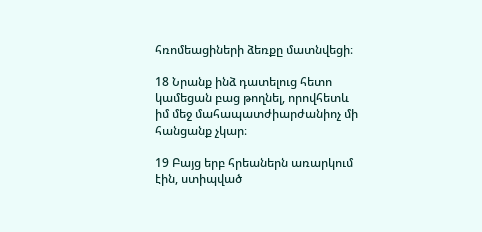հռոմեացիների ձեռքը մատնվեցի։

18 Նրանք ինձ դատելուց հետո կամեցան բաց թողնել, որովհետև իմ մեջ մահապատժիարժանիոչ մի հանցանք չկար։

19 Բայց երբ հրեաներն առարկում էին, ստիպված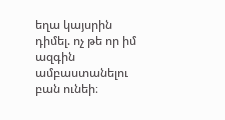եղա կայսրին դիմել. ոչ թե որ իմ ազգին ամբաստանելու բան ունեի։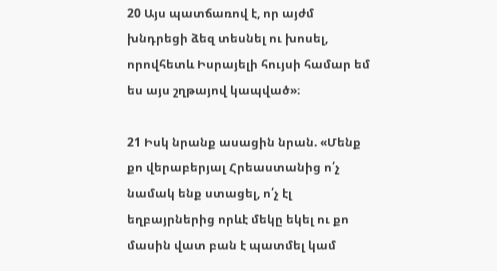20 Այս պատճառով է, որ այժմ խնդրեցի ձեզ տեսնել ու խոսել, որովհետև Իսրայելի հույսի համար եմ ես այս շղթայով կապված»։

21 Իսկ նրանք ասացին նրան. «Մենք քո վերաբերյալ Հրեաստանից ո՛չ նամակ ենք ստացել, ո՛չ էլ եղբայրներից որևէ մեկը եկել ու քո մասին վատ բան է պատմել կամ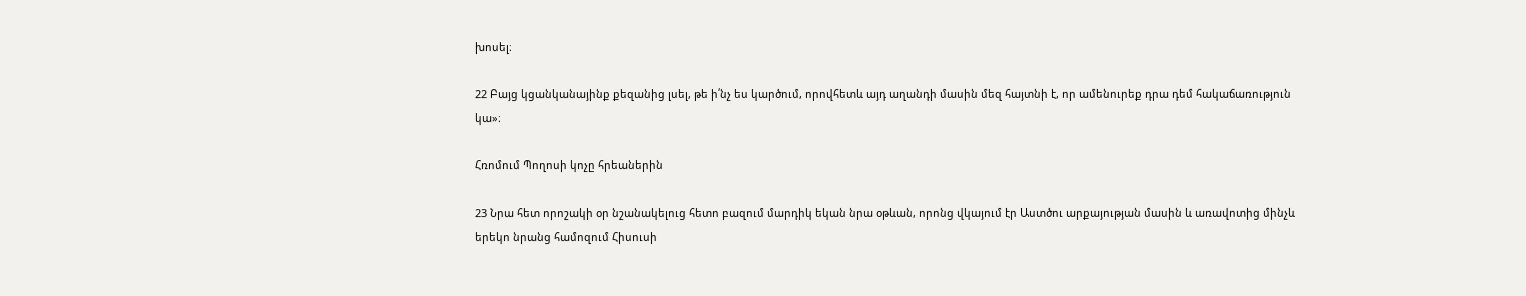խոսել։

22 Բայց կցանկանայինք քեզանից լսել, թե ի՛նչ ես կարծում, որովհետև այդ աղանդի մասին մեզ հայտնի է, որ ամենուրեք դրա դեմ հակաճառություն կա»։

Հռոմում Պողոսի կոչը հրեաներին

23 Նրա հետ որոշակի օր նշանակելուց հետո բազում մարդիկ եկան նրա օթևան, որոնց վկայում էր Աստծու արքայության մասին և առավոտից մինչև երեկո նրանց համոզում Հիսուսի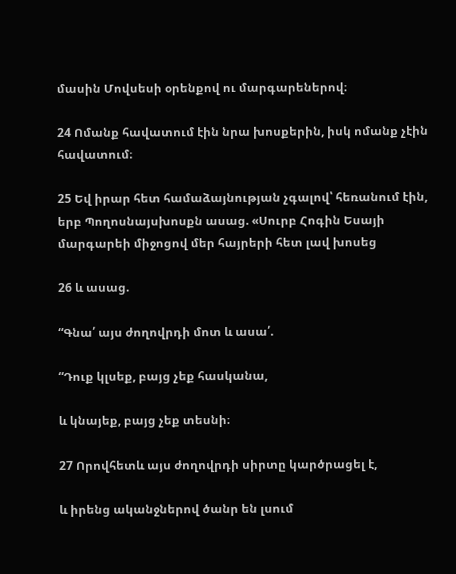մասին Մովսեսի օրենքով ու մարգարեներով։

24 Ոմանք հավատում էին նրա խոսքերին, իսկ ոմանք չէին հավատում։

25 Եվ իրար հետ համաձայնության չգալով՝ հեռանում էին, երբ Պողոսնայսխոսքն ասաց. «Սուրբ Հոգին Եսայի մարգարեի միջոցով մեր հայրերի հետ լավ խոսեց

26 և ասաց.

“Գնա՛ այս ժողովրդի մոտ և ասա՛.

“Դուք կլսեք, բայց չեք հասկանա,

և կնայեք, բայց չեք տեսնի։

27 Որովհետև այս ժողովրդի սիրտը կարծրացել է,

և իրենց ականջներով ծանր են լսում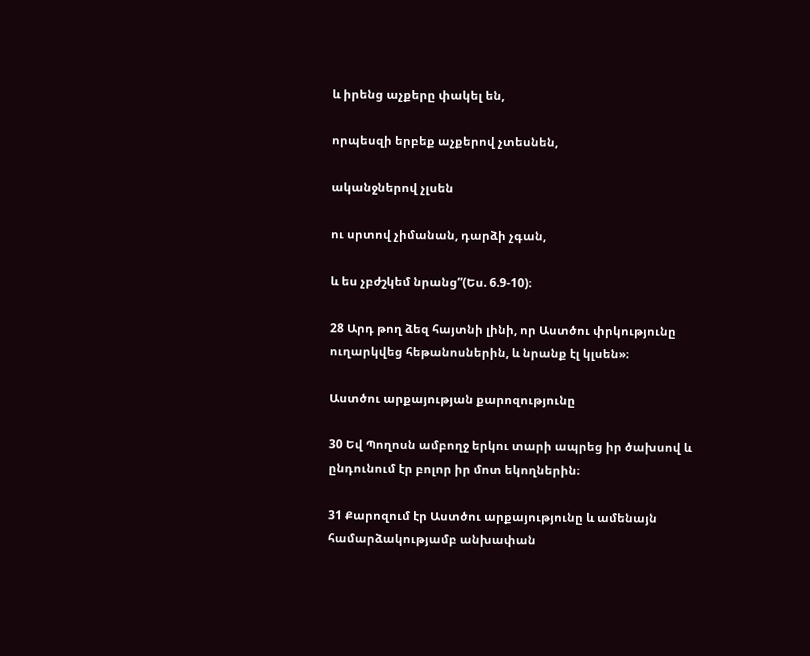և իրենց աչքերը փակել են,

որպեսզի երբեք աչքերով չտեսնեն,

ականջներով չլսեն

ու սրտով չիմանան, դարձի չգան,

և ես չբժշկեմ նրանց”(Ես. 6.9-10)։

28 Արդ թող ձեզ հայտնի լինի, որ Աստծու փրկությունը ուղարկվեց հեթանոսներին, և նրանք էլ կլսեն»։

Աստծու արքայության քարոզությունը

30 Եվ Պողոսն ամբողջ երկու տարի ապրեց իր ծախսով և ընդունում էր բոլոր իր մոտ եկողներին։

31 Քարոզում էր Աստծու արքայությունը և ամենայն համարձակությամբ անխափան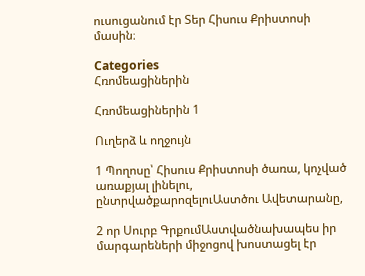ուսուցանում էր Տեր Հիսուս Քրիստոսի մասին։

Categories
Հռոմեացիներին

Հռոմեացիներին 1

Ուղերձ և ողջույն

1 Պողոսը՝ Հիսուս Քրիստոսի ծառա, կոչված առաքյալ լինելու, ընտրվածքարոզելուԱստծու Ավետարանը,

2 որ Սուրբ ԳրքումԱստվածնախապես իր մարգարեների միջոցով խոստացել էր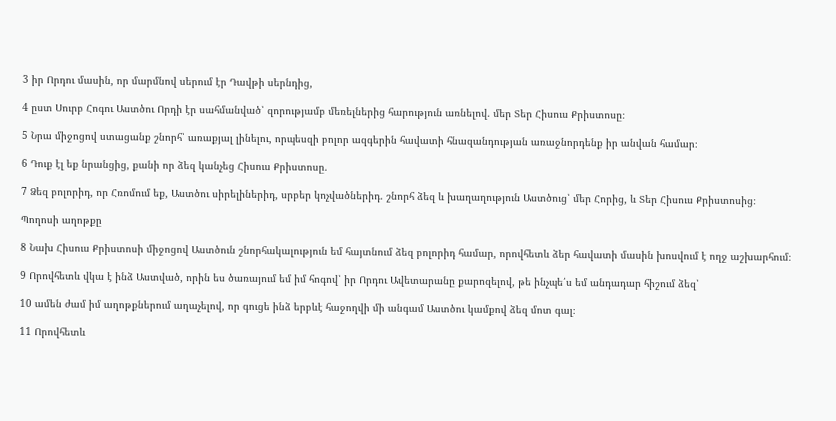3 իր Որդու մասին, որ մարմնով սերում էր Դավթի սերնդից,

4 ըստ Սուրբ Հոգու Աստծու Որդի էր սահմանված՝ զորությամբ մեռելներից հարություն առնելով. մեր Տեր Հիսուս Քրիստոսը։

5 Նրա միջոցով ստացանք շնորհ՝ առաքյալ լինելու, որպեսզի բոլոր ազգերին հավատի հնազանդության առաջնորդենք իր անվան համար։

6 Դուք էլ եք նրանցից, քանի որ ձեզ կանչեց Հիսուս Քրիստոսը.

7 Ձեզ բոլորիդ, որ Հռոմում եք, Աստծու սիրելիներիդ, սրբեր կոչվածներիդ. շնորհ ձեզ և խաղաղություն Աստծուց՝ մեր Հորից, և Տեր Հիսուս Քրիստոսից։

Պողոսի աղոթքը

8 Նախ Հիսուս Քրիստոսի միջոցով Աստծուն շնորհակալություն եմ հայտնում ձեզ բոլորիդ համար, որովհետև ձեր հավատի մասին խոսվում է ողջ աշխարհում։

9 Որովհետև վկա է ինձ Աստված, որին ես ծառայում եմ իմ հոգով՝ իր Որդու Ավետարանը քարոզելով, թե ինչպե՛ս եմ անդադար հիշում ձեզ՝

10 ամեն ժամ իմ աղոթքներում աղաչելով, որ գուցե ինձ երբևէ հաջողվի մի անգամ Աստծու կամքով ձեզ մոտ գալ։

11 Որովհետև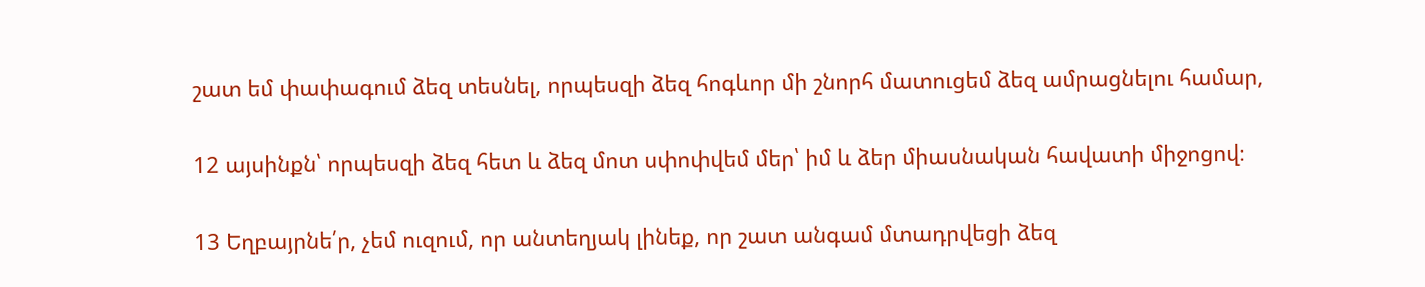շատ եմ փափագում ձեզ տեսնել, որպեսզի ձեզ հոգևոր մի շնորհ մատուցեմ ձեզ ամրացնելու համար,

12 այսինքն՝ որպեսզի ձեզ հետ և ձեզ մոտ սփոփվեմ մեր՝ իմ և ձեր միասնական հավատի միջոցով։

13 Եղբայրնե՛ր, չեմ ուզում, որ անտեղյակ լինեք, որ շատ անգամ մտադրվեցի ձեզ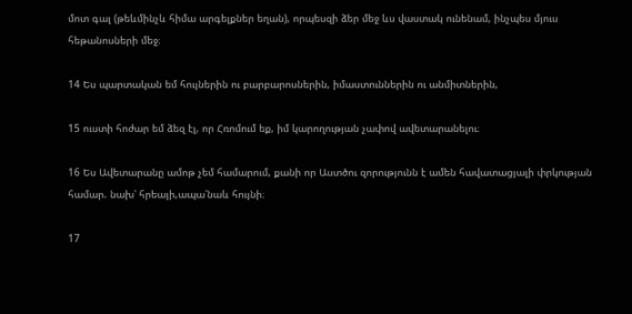մոտ գալ (թեևմինչև հիմա արգելքներ եղան), որպեսզի ձեր մեջ ևս վաստակ ունենամ, ինչպես մյուս հեթանոսների մեջ։

14 Ես պարտական եմ հույներին ու բարբարոսներին, իմաստուններին ու անմիտներին,

15 ուստի հոժար եմ ձեզ էլ, որ Հռոմում եք, իմ կարողության չափով ավետարանելու։

16 Ես Ավետարանը ամոթ չեմ համարում, քանի որ Աստծու զորությունն է ամեն հավատացյալի փրկության համար. նախ՝ հրեայի,ապա՝նաև հույնի։

17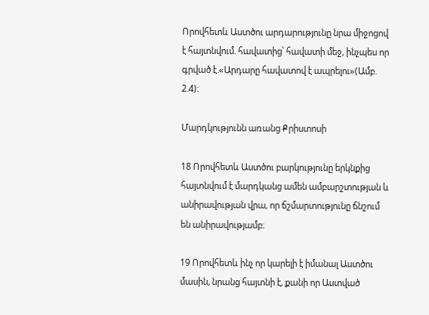Որովհետև Աստծու արդարությունը նրա միջոցով է հայտնվում. հավատից՝ հավատի մեջ, ինչպես որ գրված է.«Արդարը հավատով է ապրելու»(Ամբ. 2.4)։

Մարդկությունն առանց Քրիստոսի

18 Որովհետև Աստծու բարկությունը երկնքից հայտնվում է մարդկանց ամեն ամբարշտության և անիրավության վրա, որ ճշմարտությունը ճնշում են անիրավությամբ։

19 Որովհետև ինչ որ կարելի է իմանալ Աստծու մասին, նրանց հայտնի է, քանի որ Աստված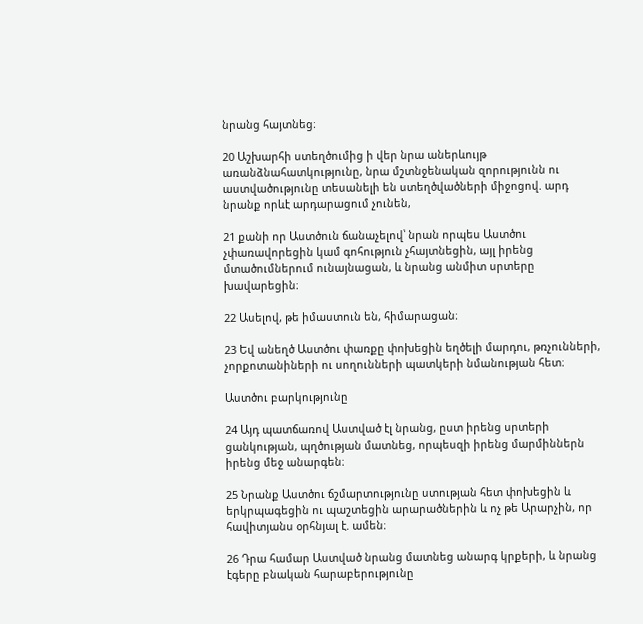նրանց հայտնեց։

20 Աշխարհի ստեղծումից ի վեր նրա աներևույթ առանձնահատկությունը, նրա մշտնջենական զորությունն ու աստվածությունը տեսանելի են ստեղծվածների միջոցով. արդ նրանք որևէ արդարացում չունեն,

21 քանի որ Աստծուն ճանաչելով՝ նրան որպես Աստծու չփառավորեցին կամ գոհություն չհայտնեցին, այլ իրենց մտածումներում ունայնացան, և նրանց անմիտ սրտերը խավարեցին։

22 Ասելով, թե իմաստուն են, հիմարացան։

23 Եվ անեղծ Աստծու փառքը փոխեցին եղծելի մարդու, թռչունների, չորքոտանիների ու սողունների պատկերի նմանության հետ։

Աստծու բարկությունը

24 Այդ պատճառով Աստված էլ նրանց, ըստ իրենց սրտերի ցանկության, պղծության մատնեց, որպեսզի իրենց մարմիններն իրենց մեջ անարգեն։

25 Նրանք Աստծու ճշմարտությունը ստության հետ փոխեցին և երկրպագեցին ու պաշտեցին արարածներին և ոչ թե Արարչին, որ հավիտյանս օրհնյալ է. ամեն։

26 Դրա համար Աստված նրանց մատնեց անարգ կրքերի, և նրանց էգերը բնական հարաբերությունը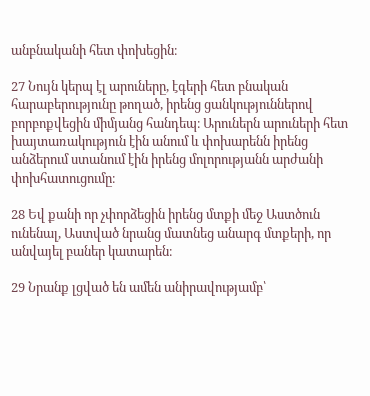անբնականի հետ փոխեցին։

27 Նույն կերպ էլ արուները, էգերի հետ բնական հարաբերությունը թողած, իրենց ցանկություններով բորբոքվեցին միմյանց հանդեպ։ Արուներն արուների հետ խայտառակություն էին անում և փոխարենն իրենց անձերում ստանում էին իրենց մոլորությանն արժանի փոխհատուցումը։

28 Եվ քանի որ չփորձեցին իրենց մտքի մեջ Աստծուն ունենալ, Աստված նրանց մատնեց անարգ մտքերի, որ անվայել բաներ կատարեն։

29 Նրանք լցված են ամեն անիրավությամբ՝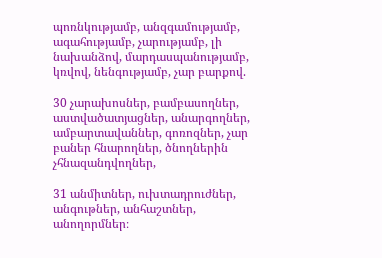պոռնկությամբ, անզգամությամբ, ագահությամբ, չարությամբ, լի նախանձով, մարդասպանությամբ, կռվով, նենգությամբ, չար բարքով.

30 չարախոսներ, բամբասողներ, աստվածատյացներ, անարգողներ, ամբարտավաններ, գոռոզներ, չար բաներ հնարողներ, ծնողներին չհնազանդվողներ,

31 անմիտներ, ուխտադրուժներ, անգութներ, անհաշտներ, անողորմներ։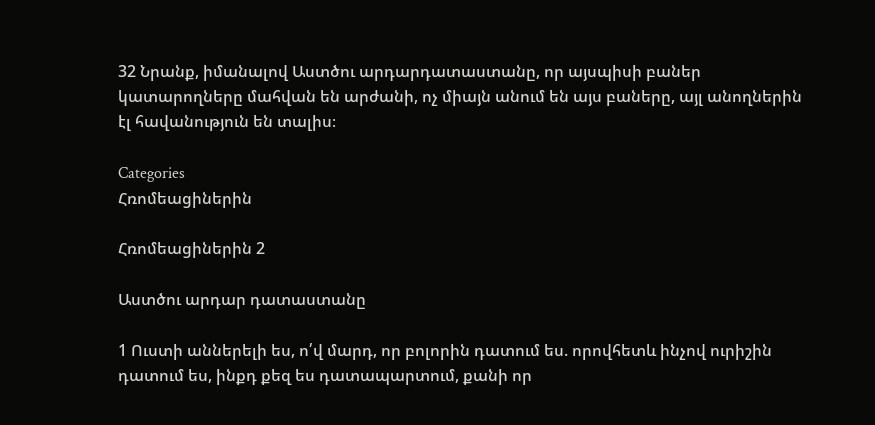32 Նրանք, իմանալով Աստծու արդարդատաստանը, որ այսպիսի բաներ կատարողները մահվան են արժանի, ոչ միայն անում են այս բաները, այլ անողներին էլ հավանություն են տալիս։

Categories
Հռոմեացիներին

Հռոմեացիներին 2

Աստծու արդար դատաստանը

1 Ուստի աններելի ես, ո՛վ մարդ, որ բոլորին դատում ես. որովհետև ինչով ուրիշին դատում ես, ինքդ քեզ ես դատապարտում, քանի որ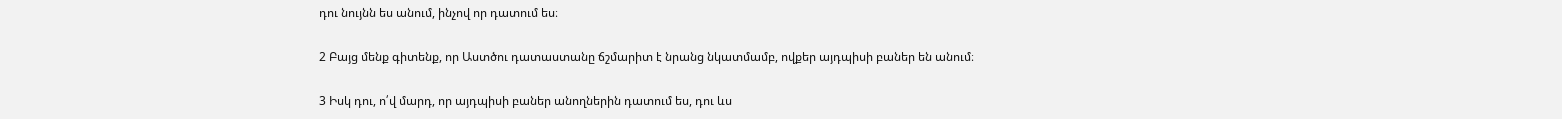դու նույնն ես անում, ինչով որ դատում ես։

2 Բայց մենք գիտենք, որ Աստծու դատաստանը ճշմարիտ է նրանց նկատմամբ, ովքեր այդպիսի բաներ են անում։

3 Իսկ դու, ո՛վ մարդ, որ այդպիսի բաներ անողներին դատում ես, դու ևս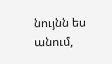նույնն ես անում,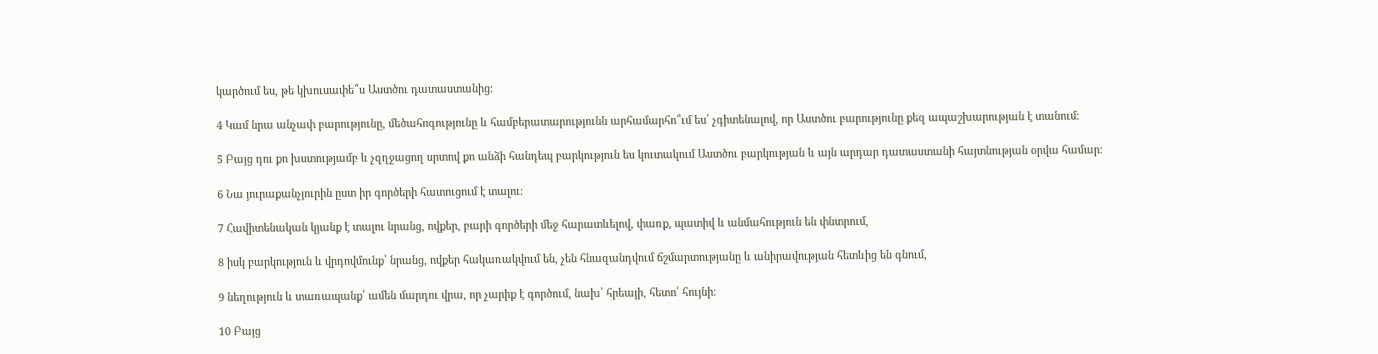կարծում ես, թե կխուսափե՞ս Աստծու դատաստանից։

4 Կամ նրա անչափ բարությունը, մեծահոգությունը և համբերատարությունն արհամարհո՞ւմ ես՝ չգիտենալով, որ Աստծու բարությունը քեզ ապաշխարության է տանում։

5 Բայց դու քո խստությամբ և չզղջացող սրտով քո անձի հանդեպ բարկություն ես կուտակում Աստծու բարկության և այն արդար դատաստանի հայտնության օրվա համար։

6 Նա յուրաքանչյուրին ըստ իր գործերի հատուցում է տալու։

7 Հավիտենական կյանք է տալու նրանց, ովքեր, բարի գործերի մեջ հարատևելով, փառք, պատիվ և անմահություն են փնտրում,

8 իսկ բարկություն և վրդովմունք՝ նրանց, ովքեր հակառակվում են, չեն հնազանդվում ճշմարտությանը և անիրավության հետևից են գնում,

9 նեղություն և տառապանք՝ ամեն մարդու վրա, որ չարիք է գործում, նախ՝ հրեայի, հետո՝ հույնի։

10 Բայց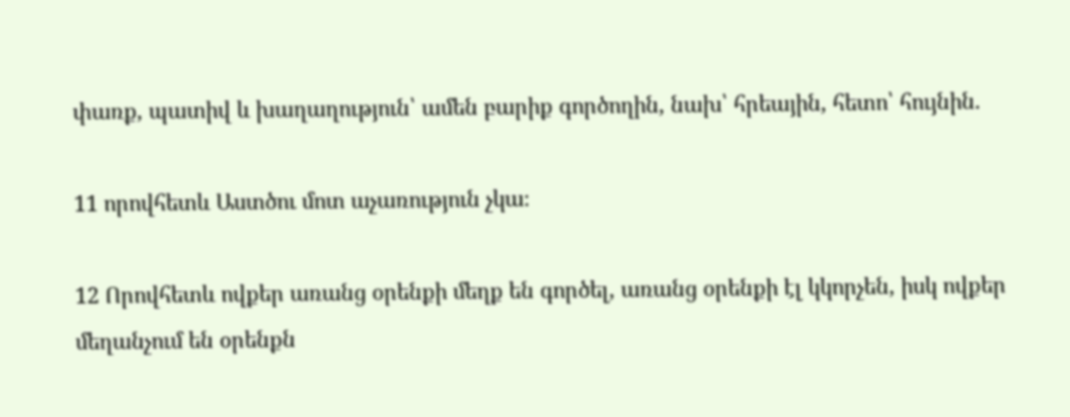փառք, պատիվ և խաղաղություն՝ ամեն բարիք գործողին, նախ՝ հրեային, հետո՝ հույնին.

11 որովհետև Աստծու մոտ աչառություն չկա։

12 Որովհետև ովքեր առանց օրենքի մեղք են գործել, առանց օրենքի էլ կկորչեն, իսկ ովքեր մեղանչում են օրենքն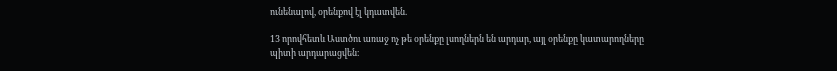ունենալով, օրենքով էլ կդատվեն.

13 որովհետև Աստծու առաջ ոչ թե օրենքը լսողներն են արդար, այլ օրենքը կատարողները պիտի արդարացվեն։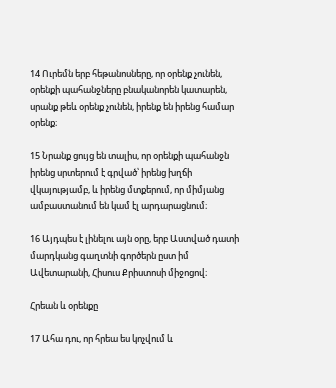14 Ուրեմն երբ հեթանոսները, որ օրենք չունեն, օրենքի պահանջները բնականորեն կատարեն, սրանք թեև օրենք չունեն, իրենք են իրենց համար օրենք։

15 Նրանք ցույց են տալիս, որ օրենքի պահանջն իրենց սրտերում է գրված՝ իրենց խղճի վկայությամբ, և իրենց մտքերում, որ միմյանց ամբաստանում են կամ էլ արդարացնում։

16 Այդպես է լինելու այն օրը, երբ Աստված դատի մարդկանց գաղտնի գործերն ըստ իմ Ավետարանի, Հիսուս Քրիստոսի միջոցով։

Հրեան և օրենքը

17 Ահա դու, որ հրեա ես կոչվում և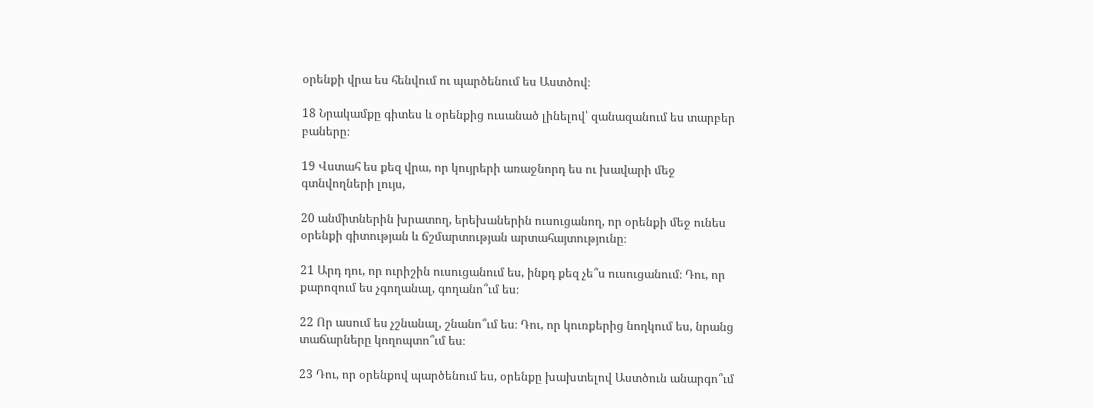օրենքի վրա ես հենվում ու պարծենում ես Աստծով։

18 Նրակամքը գիտես և օրենքից ուսանած լինելով՝ զանազանում ես տարբեր բաները։

19 Վստահ ես քեզ վրա, որ կույրերի առաջնորդ ես ու խավարի մեջ գտնվողների լույս,

20 անմիտներին խրատող, երեխաներին ուսուցանող, որ օրենքի մեջ ունես օրենքի գիտության և ճշմարտության արտահայտությունը։

21 Արդ դու, որ ուրիշին ուսուցանում ես, ինքդ քեզ չե՞ս ուսուցանում։ Դու, որ քարոզում ես չգողանալ, գողանո՞ւմ ես։

22 Որ ասում ես չշնանալ, շնանո՞ւմ ես։ Դու, որ կուռքերից նողկում ես, նրանց տաճարները կողոպտո՞ւմ ես։

23 Դու, որ օրենքով պարծենում ես, օրենքը խախտելով Աստծուն անարգո՞ւմ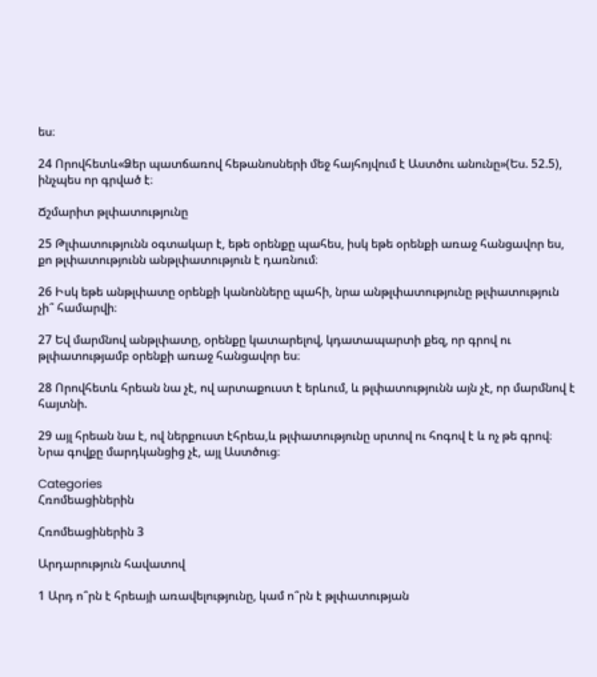ես։

24 Որովհետև«Ձեր պատճառով հեթանոսների մեջ հայհոյվում է Աստծու անունը»(Ես. 52.5), ինչպես որ գրված է։

Ճշմարիտ թլփատությունը

25 Թլփատությունն օգտակար է, եթե օրենքը պահես, իսկ եթե օրենքի առաջ հանցավոր ես, քո թլփատությունն անթլփատություն է դառնում։

26 Իսկ եթե անթլփատը օրենքի կանոնները պահի, նրա անթլփատությունը թլփատություն չի՞ համարվի։

27 Եվ մարմնով անթլփատը, օրենքը կատարելով, կդատապարտի քեզ, որ գրով ու թլփատությամբ օրենքի առաջ հանցավոր ես։

28 Որովհետև հրեան նա չէ, ով արտաքուստ է երևում, և թլփատությունն այն չէ, որ մարմնով է հայտնի.

29 այլ հրեան նա է, ով ներքուստ էհրեա,և թլփատությունը սրտով ու հոգով է և ոչ թե գրով։ Նրա գովքը մարդկանցից չէ, այլ Աստծուց։

Categories
Հռոմեացիներին

Հռոմեացիներին 3

Արդարություն հավատով

1 Արդ ո՞րն է հրեայի առավելությունը, կամ ո՞րն է թլփատության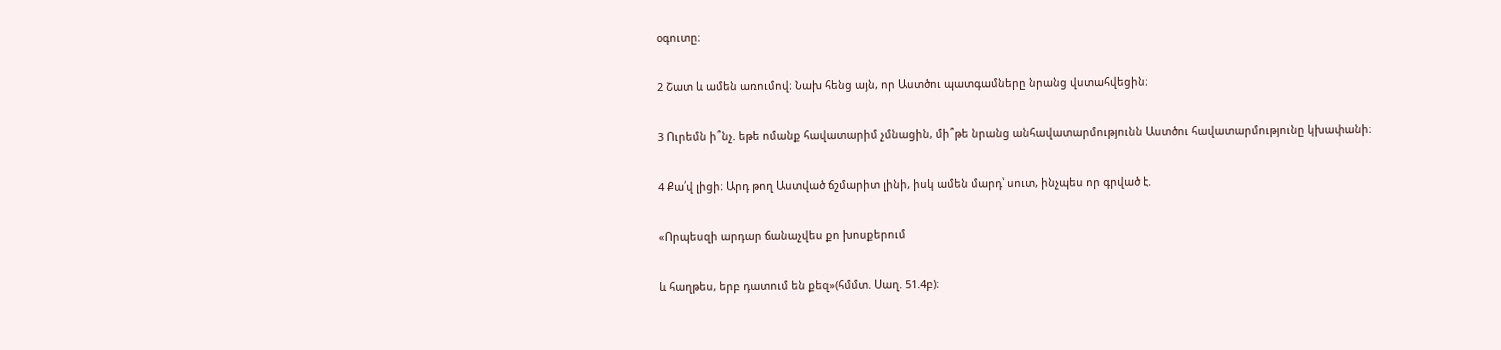օգուտը։

2 Շատ և ամեն առումով։ Նախ հենց այն, որ Աստծու պատգամները նրանց վստահվեցին։

3 Ուրեմն ի՞նչ. եթե ոմանք հավատարիմ չմնացին, մի՞թե նրանց անհավատարմությունն Աստծու հավատարմությունը կխափանի։

4 Քա՛վ լիցի։ Արդ թող Աստված ճշմարիտ լինի, իսկ ամեն մարդ՝ սուտ, ինչպես որ գրված է.

«Որպեսզի արդար ճանաչվես քո խոսքերում

և հաղթես, երբ դատում են քեզ»(հմմտ. Սաղ. 51.4բ)։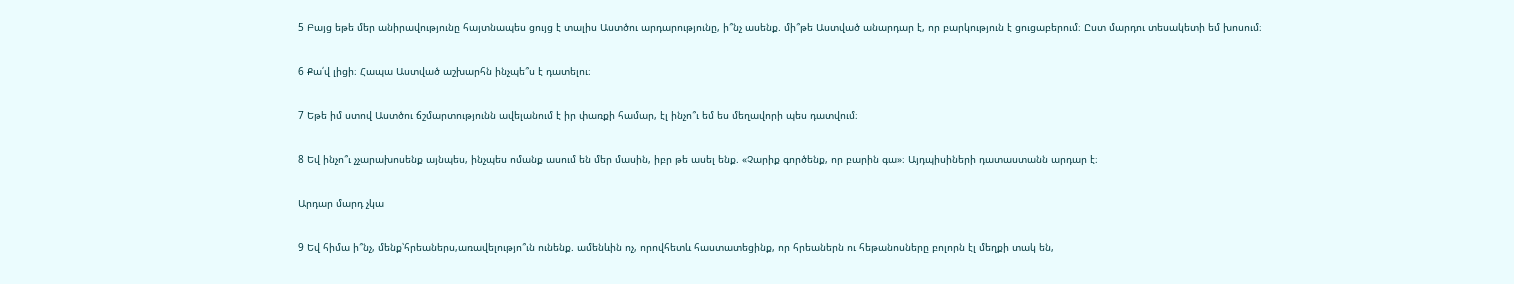5 Բայց եթե մեր անիրավությունը հայտնապես ցույց է տալիս Աստծու արդարությունը, ի՞նչ ասենք. մի՞թե Աստված անարդար է, որ բարկություն է ցուցաբերում։ Ըստ մարդու տեսակետի եմ խոսում։

6 Քա՛վ լիցի։ Հապա Աստված աշխարհն ինչպե՞ս է դատելու։

7 Եթե իմ ստով Աստծու ճշմարտությունն ավելանում է իր փառքի համար, էլ ինչո՞ւ եմ ես մեղավորի պես դատվում։

8 Եվ ինչո՞ւ չչարախոսենք այնպես, ինչպես ոմանք ասում են մեր մասին, իբր թե ասել ենք. «Չարիք գործենք, որ բարին գա»։ Այդպիսիների դատաստանն արդար է։

Արդար մարդ չկա

9 Եվ հիմա ի՞նչ, մենք՝հրեաներս,առավելությո՞ւն ունենք. ամենևին ոչ, որովհետև հաստատեցինք, որ հրեաներն ու հեթանոսները բոլորն էլ մեղքի տակ են,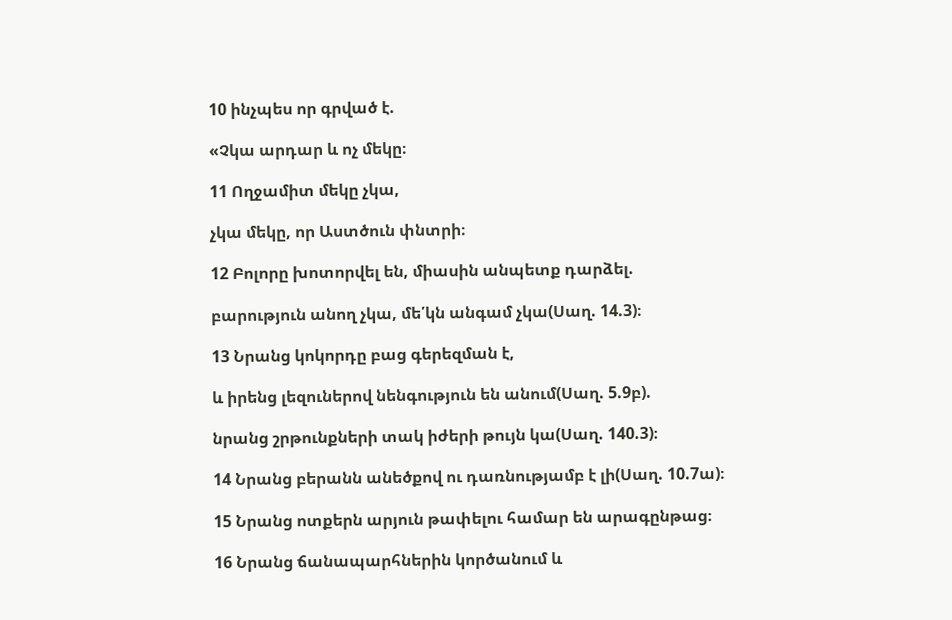10 ինչպես որ գրված է.

«Չկա արդար և ոչ մեկը։

11 Ողջամիտ մեկը չկա,

չկա մեկը, որ Աստծուն փնտրի։

12 Բոլորը խոտորվել են, միասին անպետք դարձել.

բարություն անող չկա, մե՛կն անգամ չկա(Սաղ. 14.3)։

13 Նրանց կոկորդը բաց գերեզման է,

և իրենց լեզուներով նենգություն են անում(Սաղ. 5.9բ).

նրանց շրթունքների տակ իժերի թույն կա(Սաղ. 140.3)։

14 Նրանց բերանն անեծքով ու դառնությամբ է լի(Սաղ. 10.7ա)։

15 Նրանց ոտքերն արյուն թափելու համար են արագընթաց։

16 Նրանց ճանապարհներին կործանում և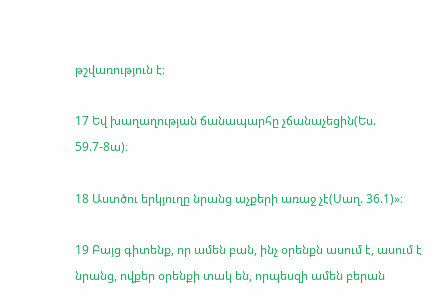թշվառություն է։

17 Եվ խաղաղության ճանապարհը չճանաչեցին(Ես. 59.7-8ա)։

18 Աստծու երկյուղը նրանց աչքերի առաջ չէ(Սաղ. 36.1)»։

19 Բայց գիտենք, որ ամեն բան, ինչ օրենքն ասում է, ասում է նրանց, ովքեր օրենքի տակ են, որպեսզի ամեն բերան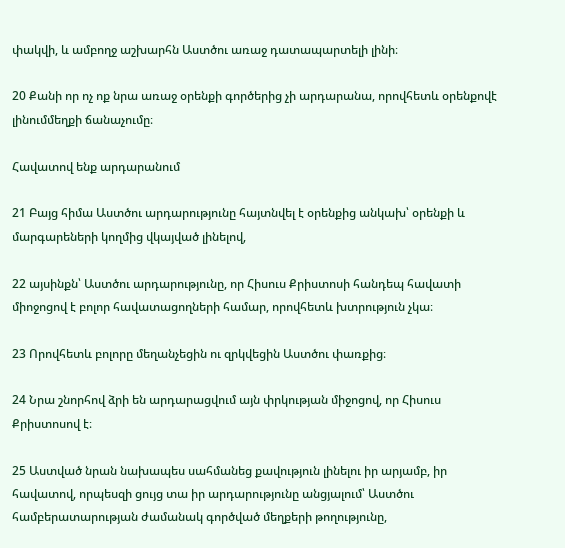փակվի, և ամբողջ աշխարհն Աստծու առաջ դատապարտելի լինի։

20 Քանի որ ոչ ոք նրա առաջ օրենքի գործերից չի արդարանա, որովհետև օրենքովէ լինումմեղքի ճանաչումը։

Հավատով ենք արդարանում

21 Բայց հիմա Աստծու արդարությունը հայտնվել է օրենքից անկախ՝ օրենքի և մարգարեների կողմից վկայված լինելով,

22 այսինքն՝ Աստծու արդարությունը, որ Հիսուս Քրիստոսի հանդեպ հավատի միոջոցով է բոլոր հավատացողների համար, որովհետև խտրություն չկա։

23 Որովհետև բոլորը մեղանչեցին ու զրկվեցին Աստծու փառքից։

24 Նրա շնորհով ձրի են արդարացվում այն փրկության միջոցով, որ Հիսուս Քրիստոսով է։

25 Աստված նրան նախապես սահմանեց քավություն լինելու իր արյամբ, իր հավատով, որպեսզի ցույց տա իր արդարությունը անցյալում՝ Աստծու համբերատարության ժամանակ գործված մեղքերի թողությունը,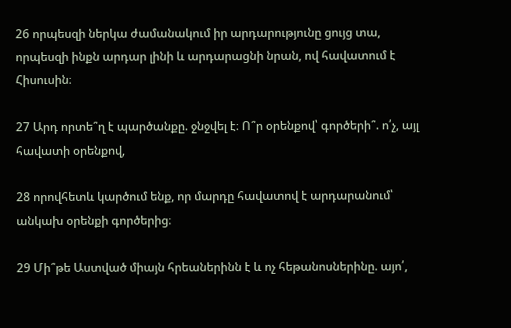26 որպեսզի ներկա ժամանակում իր արդարությունը ցույց տա, որպեսզի ինքն արդար լինի և արդարացնի նրան, ով հավատում է Հիսուսին։

27 Արդ որտե՞ղ է պարծանքը. ջնջվել է։ Ո՞ր օրենքով՝ գործերի՞. ո՛չ, այլ հավատի օրենքով,

28 որովհետև կարծում ենք, որ մարդը հավատով է արդարանում՝ անկախ օրենքի գործերից։

29 Մի՞թե Աստված միայն հրեաներինն է և ոչ հեթանոսներինը. այո՛,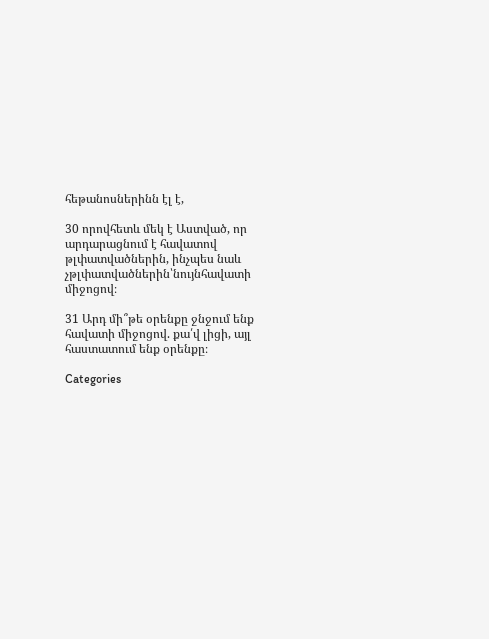հեթանոսներինն էլ է,

30 որովհետև մեկ է Աստված, որ արդարացնում է հավատով թլփատվածներին, ինչպես նաև չթլփատվածներին՝նույնհավատի միջոցով։

31 Արդ մի՞թե օրենքը ջնջում ենք հավատի միջոցով. քա՛վ լիցի, այլ հաստատում ենք օրենքը։

Categories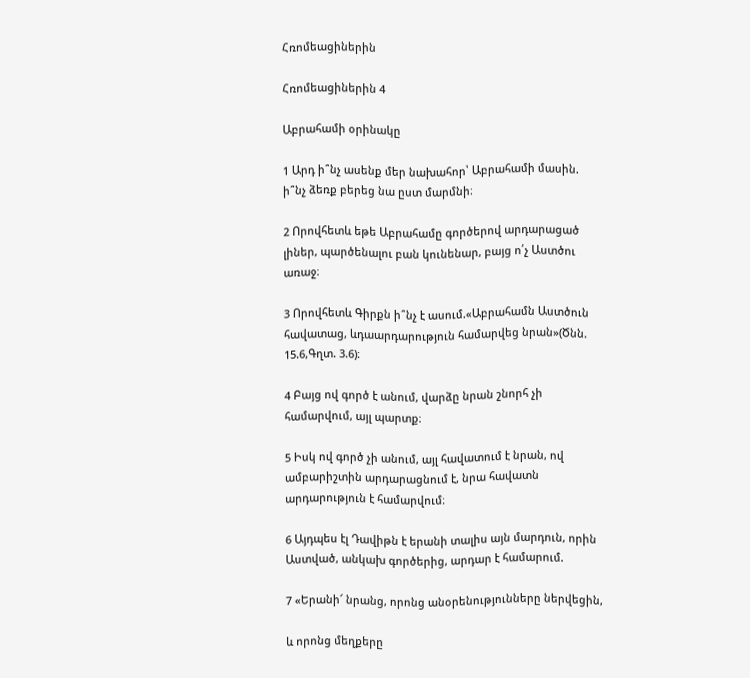Հռոմեացիներին

Հռոմեացիներին 4

Աբրահամի օրինակը

1 Արդ ի՞նչ ասենք մեր նախահոր՝ Աբրահամի մասին. ի՞նչ ձեռք բերեց նա ըստ մարմնի։

2 Որովհետև եթե Աբրահամը գործերով արդարացած լիներ, պարծենալու բան կունենար, բայց ո՛չ Աստծու առաջ։

3 Որովհետև Գիրքն ի՞նչ է ասում.«Աբրահամն Աստծուն հավատաց, ևդաարդարություն համարվեց նրան»(Ծնն. 15.6,Գղտ. 3.6)։

4 Բայց ով գործ է անում, վարձը նրան շնորհ չի համարվում, այլ պարտք։

5 Իսկ ով գործ չի անում, այլ հավատում է նրան, ով ամբարիշտին արդարացնում է, նրա հավատն արդարություն է համարվում։

6 Այդպես էլ Դավիթն է երանի տալիս այն մարդուն, որին Աստված, անկախ գործերից, արդար է համարում.

7 «Երանի՜ նրանց, որոնց անօրենությունները ներվեցին,

և որոնց մեղքերը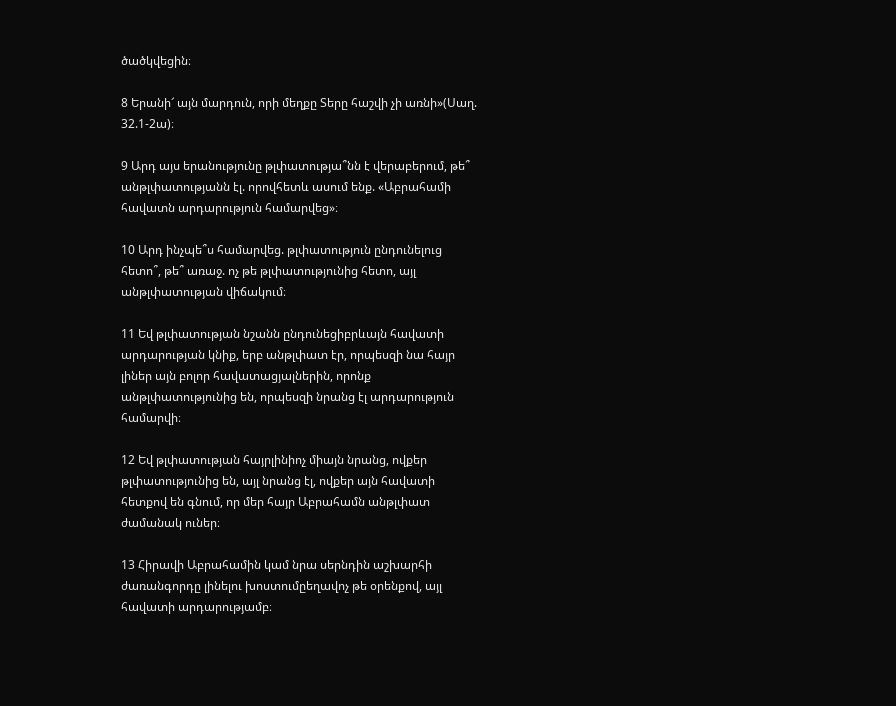ծածկվեցին։

8 Երանի՜ այն մարդուն, որի մեղքը Տերը հաշվի չի առնի»(Սաղ. 32.1-2ա)։

9 Արդ այս երանությունը թլփատությա՞նն է վերաբերում, թե՞ անթլփատությանն էլ. որովհետև ասում ենք. «Աբրահամի հավատն արդարություն համարվեց»։

10 Արդ ինչպե՞ս համարվեց. թլփատություն ընդունելուց հետո՞, թե՞ առաջ. ոչ թե թլփատությունից հետո, այլ անթլփատության վիճակում։

11 Եվ թլփատության նշանն ընդունեցիբրևայն հավատի արդարության կնիք, երբ անթլփատ էր, որպեսզի նա հայր լիներ այն բոլոր հավատացյալներին, որոնք անթլփատությունից են, որպեսզի նրանց էլ արդարություն համարվի։

12 Եվ թլփատության հայրլինիոչ միայն նրանց, ովքեր թլփատությունից են, այլ նրանց էլ, ովքեր այն հավատի հետքով են գնում, որ մեր հայր Աբրահամն անթլփատ ժամանակ ուներ։

13 Հիրավի Աբրահամին կամ նրա սերնդին աշխարհի ժառանգորդը լինելու խոստումըեղավոչ թե օրենքով, այլ հավատի արդարությամբ։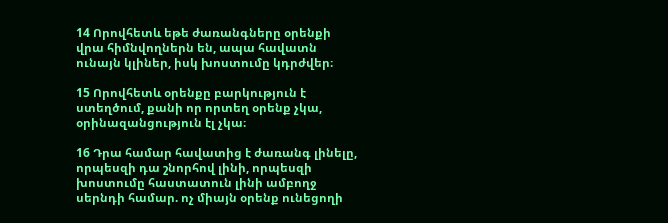14 Որովհետև եթե ժառանգները օրենքի վրա հիմնվողներն են, ապա հավատն ունայն կլիներ, իսկ խոստումը կդրժվեր։

15 Որովհետև օրենքը բարկություն է ստեղծում, քանի որ որտեղ օրենք չկա, օրինազանցություն էլ չկա։

16 Դրա համար հավատից է ժառանգ լինելը, որպեսզի դա շնորհով լինի, որպեսզի խոստումը հաստատուն լինի ամբողջ սերնդի համար. ոչ միայն օրենք ունեցողի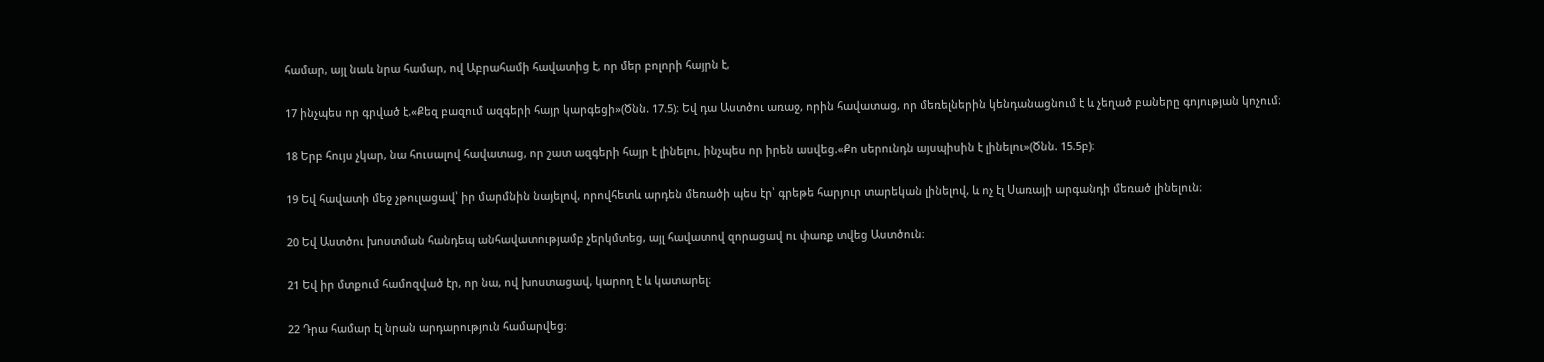համար, այլ նաև նրա համար, ով Աբրահամի հավատից է, որ մեր բոլորի հայրն է,

17 ինչպես որ գրված է.«Քեզ բազում ազգերի հայր կարգեցի»(Ծնն. 17.5)։ Եվ դա Աստծու առաջ, որին հավատաց, որ մեռելներին կենդանացնում է և չեղած բաները գոյության կոչում։

18 Երբ հույս չկար, նա հուսալով հավատաց, որ շատ ազգերի հայր է լինելու, ինչպես որ իրեն ասվեց.«Քո սերունդն այսպիսին է լինելու»(Ծնն. 15.5բ)։

19 Եվ հավատի մեջ չթուլացավ՝ իր մարմնին նայելով, որովհետև արդեն մեռածի պես էր՝ գրեթե հարյուր տարեկան լինելով, և ոչ էլ Սառայի արգանդի մեռած լինելուն։

20 Եվ Աստծու խոստման հանդեպ անհավատությամբ չերկմտեց, այլ հավատով զորացավ ու փառք տվեց Աստծուն։

21 Եվ իր մտքում համոզված էր, որ նա, ով խոստացավ, կարող է և կատարել։

22 Դրա համար էլ նրան արդարություն համարվեց։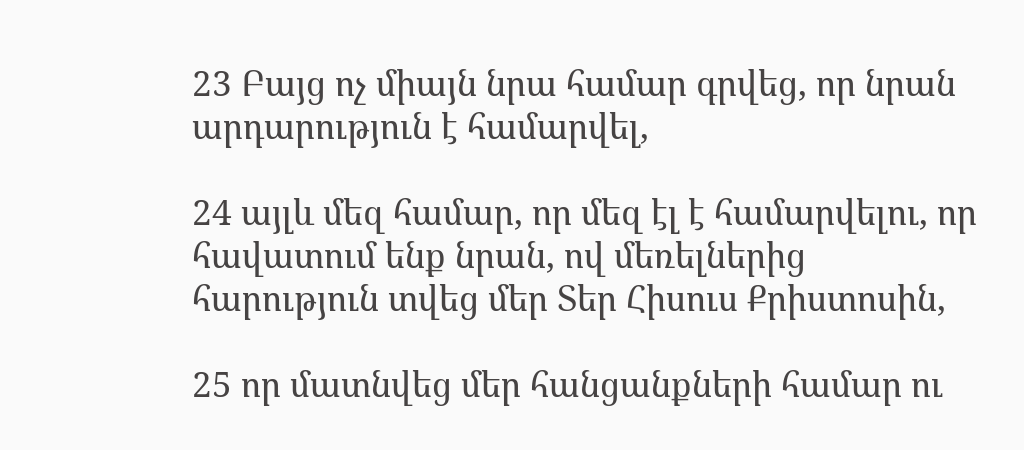23 Բայց ոչ միայն նրա համար գրվեց, որ նրան արդարություն է համարվել,

24 այլև մեզ համար, որ մեզ էլ է համարվելու, որ հավատում ենք նրան, ով մեռելներից հարություն տվեց մեր Տեր Հիսուս Քրիստոսին,

25 որ մատնվեց մեր հանցանքների համար ու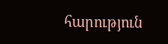հարություն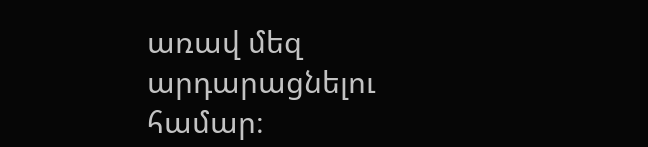առավ մեզ արդարացնելու համար։